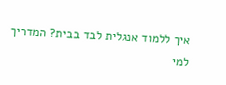איך ללמוד אנגלית לבד בבית? המדריך למי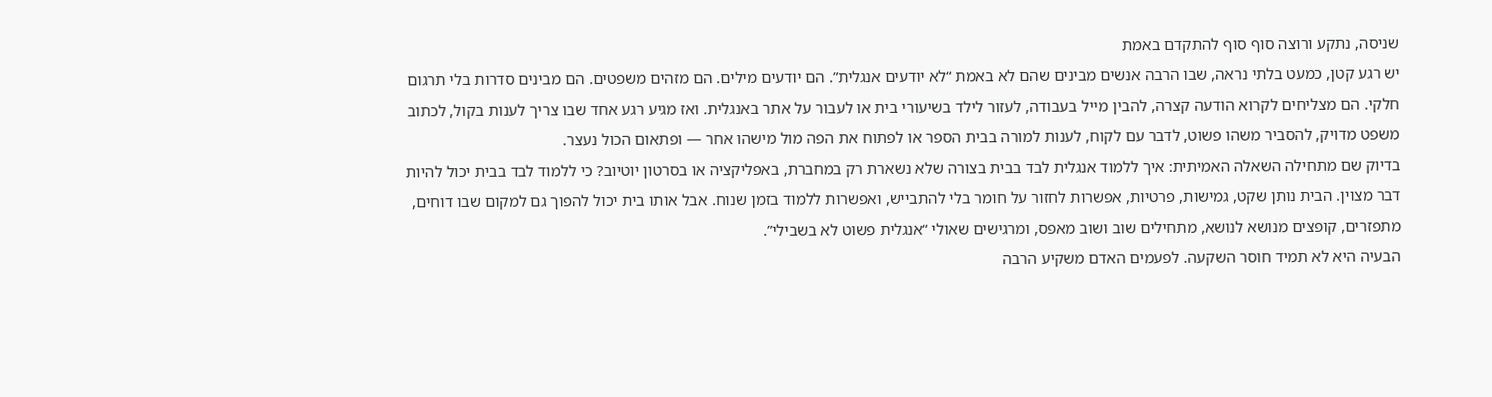שניסה, נתקע ורוצה סוף סוף להתקדם באמת
יש רגע קטן, כמעט בלתי נראה, שבו הרבה אנשים מבינים שהם לא באמת “לא יודעים אנגלית”. הם יודעים מילים. הם מזהים משפטים. הם מבינים סדרות בלי תרגום חלקי. הם מצליחים לקרוא הודעה קצרה, להבין מייל בעבודה, לעזור לילד בשיעורי בית או לעבור על אתר באנגלית. ואז מגיע רגע אחד שבו צריך לענות בקול, לכתוב משפט מדויק, להסביר משהו פשוט, לדבר עם לקוח, לענות למורה בבית הספר או לפתוח את הפה מול מישהו אחר — ופתאום הכול נעצר.
בדיוק שם מתחילה השאלה האמיתית: איך ללמוד אנגלית לבד בבית בצורה שלא נשארת רק במחברת, באפליקציה או בסרטון יוטיוב? כי ללמוד לבד בבית יכול להיות דבר מצוין. הבית נותן שקט, גמישות, פרטיות, אפשרות לחזור על חומר בלי להתבייש, ואפשרות ללמוד בזמן שנוח. אבל אותו בית יכול להפוך גם למקום שבו דוחים, מתפזרים, קופצים מנושא לנושא, מתחילים שוב ושוב מאפס, ומרגישים שאולי “אנגלית פשוט לא בשבילי”.
הבעיה היא לא תמיד חוסר השקעה. לפעמים האדם משקיע הרבה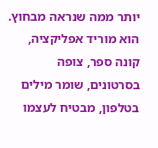יותר ממה שנראה מבחוץ. הוא מוריד אפליקציה, קונה ספר, צופה בסרטונים, שומר מילים בטלפון, מבטיח לעצמו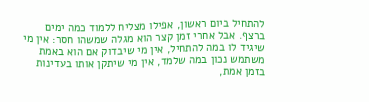להתחיל ביום ראשון, אפילו מצליח ללמוד כמה ימים ברצף. אבל אחרי זמן קצר הוא מגלה שמשהו חסר: אין מי שיגיד לו במה להתחיל, אין מי שיבדוק אם הוא באמת משתמש נכון במה שלמד, אין מי שיתקן אותו בעדינות בזמן אמת,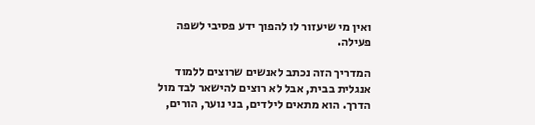ואין מי שיעזור לו להפוך ידע פסיבי לשפה פעילה.

המדריך הזה נכתב לאנשים שרוצים ללמוד אנגלית בבית, אבל לא רוצים להישאר לבד מול הדרך. הוא מתאים לילדים, בני נוער, הורים,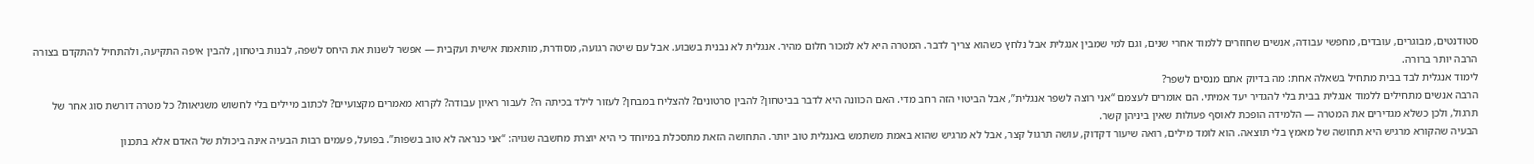סטודנטים, מבוגרים, עובדים, מחפשי עבודה, אנשים שחוזרים ללמוד אחרי שנים, וגם למי שמבין אנגלית אבל נלחץ כשהוא צריך לדבר. המטרה היא לא למכור חלום מהיר. אנגלית לא נבנית בשבוע. אבל עם שיטה רגועה, מסודרת, מותאמת אישית ועקבית — אפשר לשנות את היחס לשפה, לבנות ביטחון, להבין איפה התקיעה, ולהתחיל להתקדם בצורה הרבה יותר ברורה.
לימוד אנגלית לבד בבית מתחיל בשאלה אחת: מה בדיוק אתם מנסים לשפר?
הרבה אנשים מתחילים ללמוד אנגלית בבית בלי להגדיר יעד אמיתי. הם אומרים לעצמם “אני רוצה לשפר אנגלית”, אבל הביטוי הזה רחב מדי. האם הכוונה היא לדבר בביטחון? להבין סרטונים? להצליח במבחן? לעזור לילד בכיתה ה׳? לעבור ראיון עבודה? לקרוא מאמרים מקצועיים? לכתוב מיילים בלי לחשוש משגיאות? כל מטרה דורשת סוג אחר של תרגול, ולכן כשלא מגדירים את המטרה — הלמידה הופכת לאוסף פעולות שאין ביניהן קשר.
הבעיה שהקורא מרגיש היא תחושה של מאמץ בלי תוצאה. הוא לומד מילים, רואה שיעור דקדוק, עושה תרגול קצר, אבל לא מרגיש שהוא באמת משתמש באנגלית טוב יותר. התחושה הזאת מתסכלת במיוחד כי היא יוצרת מחשבה שגויה: “אני כנראה לא טוב בשפות”. בפועל, פעמים רבות הבעיה אינה ביכולת של האדם אלא בתכנון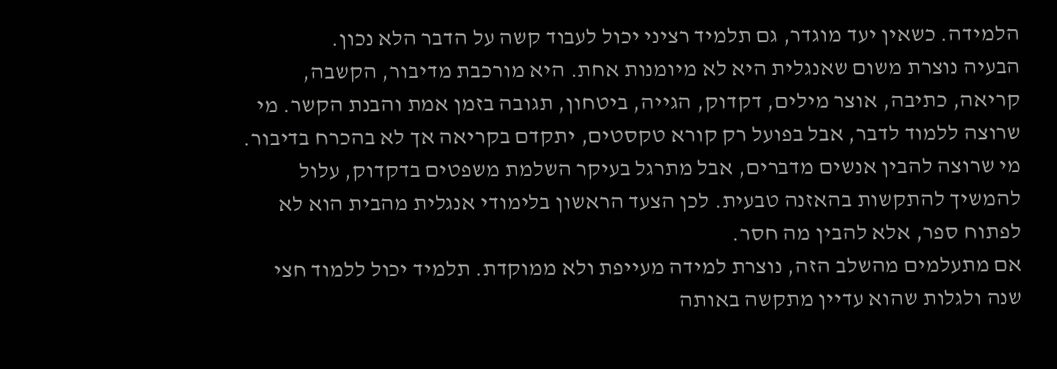הלמידה. כשאין יעד מוגדר, גם תלמיד רציני יכול לעבוד קשה על הדבר הלא נכון.
הבעיה נוצרת משום שאנגלית היא לא מיומנות אחת. היא מורכבת מדיבור, הקשבה, קריאה, כתיבה, אוצר מילים, דקדוק, הגייה, ביטחון, תגובה בזמן אמת והבנת הקשר. מי שרוצה ללמוד לדבר, אבל בפועל רק קורא טקסטים, יתקדם בקריאה אך לא בהכרח בדיבור. מי שרוצה להבין אנשים מדברים, אבל מתרגל בעיקר השלמת משפטים בדקדוק, עלול להמשיך להתקשות בהאזנה טבעית. לכן הצעד הראשון בלימודי אנגלית מהבית הוא לא לפתוח ספר, אלא להבין מה חסר.
אם מתעלמים מהשלב הזה, נוצרת למידה מעייפת ולא ממוקדת. תלמיד יכול ללמוד חצי שנה ולגלות שהוא עדיין מתקשה באותה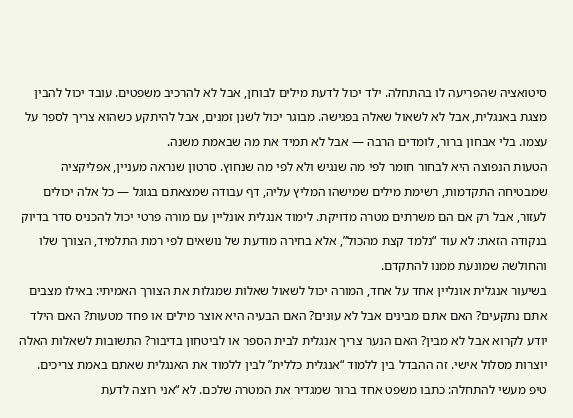סיטואציה שהפריעה לו בהתחלה. ילד יכול לדעת מילים לבוחן, אבל לא להרכיב משפטים. עובד יכול להבין מצגת באנגלית, אבל לא לשאול שאלה בפגישה. מבוגר יכול לשנן זמנים, אבל להיתקע כשהוא צריך לספר על עצמו. בלי אבחון ברור, לומדים הרבה — אבל לא תמיד את מה שבאמת משנה.
הטעות הנפוצה היא לבחור חומר לפי מה שנגיש ולא לפי מה שנחוץ. סרטון שנראה מעניין, אפליקציה שמבטיחה התקדמות, רשימת מילים שמישהו המליץ עליה, דף עבודה שמצאתם בגוגל — כל אלה יכולים לעזור, אבל רק אם הם משרתים מטרה מדויקת. לימוד אנגלית אונליין עם מורה פרטי יכול להכניס סדר בדיוק בנקודה הזאת: לא עוד “נלמד קצת מהכול”, אלא בחירה מודעת של נושאים לפי רמת התלמיד, הצורך שלו והחולשה שמונעת ממנו להתקדם.
בשיעור אנגלית אונליין אחד על אחד, המורה יכול לשאול שאלות שמגלות את הצורך האמיתי: באילו מצבים אתם נתקעים? האם אתם מבינים אבל לא עונים? האם הבעיה היא אוצר מילים או פחד מטעות? האם הילד יודע לקרוא אבל לא מבין? האם הנער צריך אנגלית לבית הספר או לביטחון בדיבור? התשובות לשאלות האלה יוצרות מסלול אישי. זה ההבדל בין ללמוד “אנגלית כללית” לבין ללמוד את האנגלית שאתם באמת צריכים.
טיפ מעשי להתחלה: כתבו משפט אחד ברור שמגדיר את המטרה שלכם. לא “אני רוצה לדעת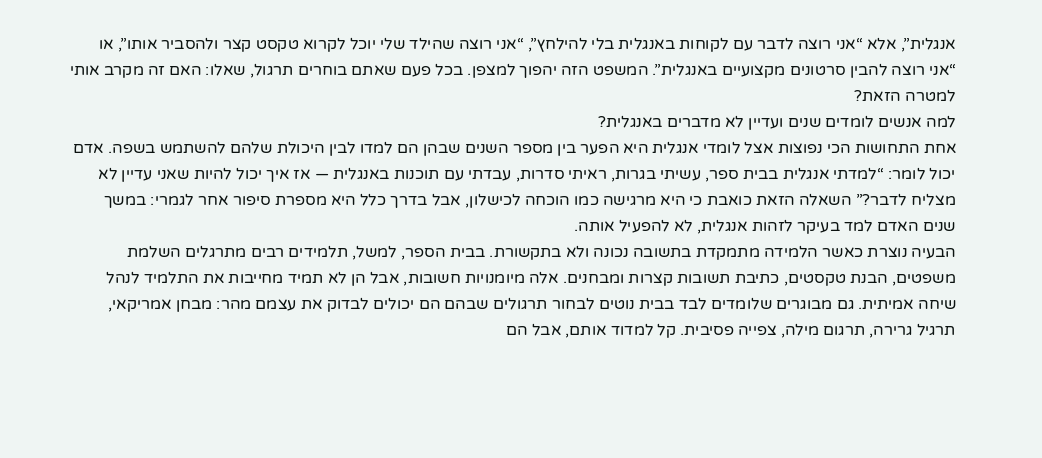אנגלית”, אלא “אני רוצה לדבר עם לקוחות באנגלית בלי להילחץ”, “אני רוצה שהילד שלי יוכל לקרוא טקסט קצר ולהסביר אותו”, או “אני רוצה להבין סרטונים מקצועיים באנגלית”. המשפט הזה יהפוך למצפן. בכל פעם שאתם בוחרים תרגול, שאלו: האם זה מקרב אותי למטרה הזאת?
למה אנשים לומדים שנים ועדיין לא מדברים באנגלית?
אחת התחושות הכי נפוצות אצל לומדי אנגלית היא הפער בין מספר השנים שבהן הם למדו לבין היכולת שלהם להשתמש בשפה. אדם יכול לומר: “למדתי אנגלית בבית ספר, עשיתי בגרות, ראיתי סדרות, עבדתי עם תוכנות באנגלית — אז איך יכול להיות שאני עדיין לא מצליח לדבר?” השאלה הזאת כואבת כי היא מרגישה כמו הוכחה לכישלון, אבל בדרך כלל היא מספרת סיפור אחר לגמרי: במשך שנים האדם למד בעיקר לזהות אנגלית, לא להפעיל אותה.
הבעיה נוצרת כאשר הלמידה מתמקדת בתשובה נכונה ולא בתקשורת. בבית הספר, למשל, תלמידים רבים מתרגלים השלמת משפטים, הבנת טקסטים, כתיבת תשובות קצרות ומבחנים. אלה מיומנויות חשובות, אבל הן לא תמיד מחייבות את התלמיד לנהל שיחה אמיתית. גם מבוגרים שלומדים לבד בבית נוטים לבחור תרגולים שבהם הם יכולים לבדוק את עצמם מהר: מבחן אמריקאי, תרגיל גרירה, תרגום מילה, צפייה פסיבית. קל למדוד אותם, אבל הם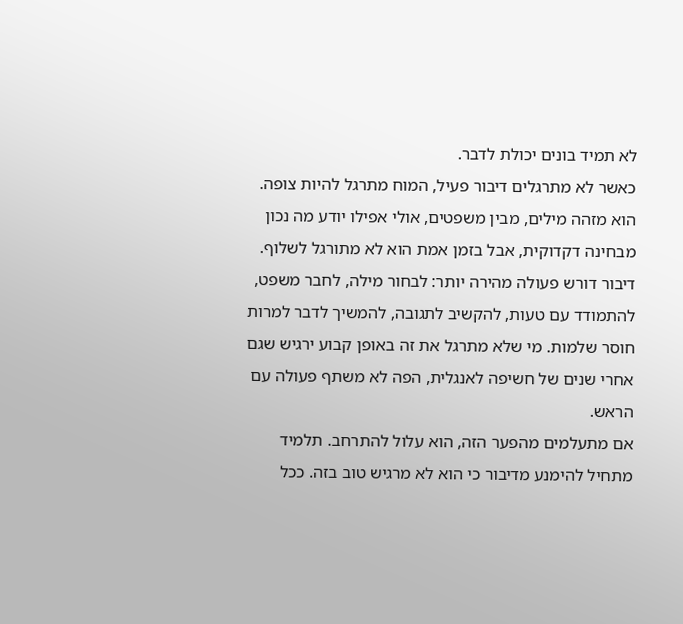לא תמיד בונים יכולת לדבר.
כאשר לא מתרגלים דיבור פעיל, המוח מתרגל להיות צופה. הוא מזהה מילים, מבין משפטים, אולי אפילו יודע מה נכון מבחינה דקדוקית, אבל בזמן אמת הוא לא מתורגל לשלוף. דיבור דורש פעולה מהירה יותר: לבחור מילה, לחבר משפט, להתמודד עם טעות, להקשיב לתגובה, להמשיך לדבר למרות חוסר שלמות. מי שלא מתרגל את זה באופן קבוע ירגיש שגם אחרי שנים של חשיפה לאנגלית, הפה לא משתף פעולה עם הראש.
אם מתעלמים מהפער הזה, הוא עלול להתרחב. תלמיד מתחיל להימנע מדיבור כי הוא לא מרגיש טוב בזה. ככל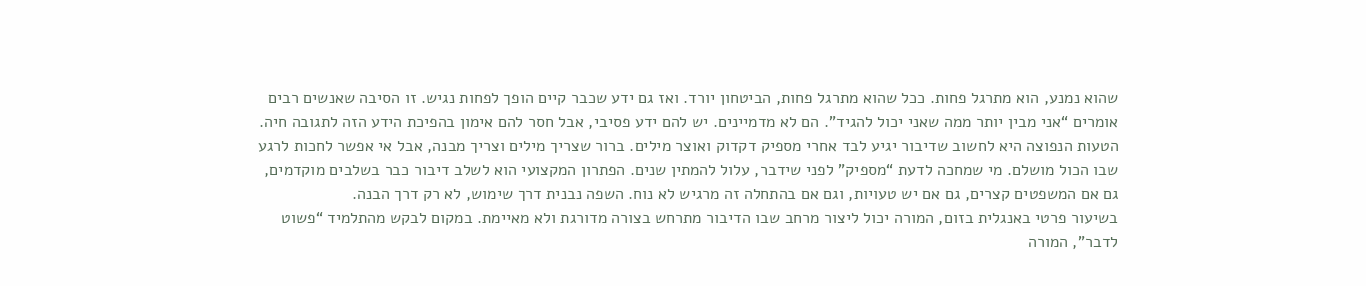שהוא נמנע, הוא מתרגל פחות. ככל שהוא מתרגל פחות, הביטחון יורד. ואז גם ידע שכבר קיים הופך לפחות נגיש. זו הסיבה שאנשים רבים אומרים “אני מבין יותר ממה שאני יכול להגיד”. הם לא מדמיינים. יש להם ידע פסיבי, אבל חסר להם אימון בהפיכת הידע הזה לתגובה חיה.
הטעות הנפוצה היא לחשוב שדיבור יגיע לבד אחרי מספיק דקדוק ואוצר מילים. ברור שצריך מילים וצריך מבנה, אבל אי אפשר לחכות לרגע שבו הכול מושלם. מי שמחכה לדעת “מספיק” לפני שידבר, עלול להמתין שנים. הפתרון המקצועי הוא לשלב דיבור כבר בשלבים מוקדמים, גם אם המשפטים קצרים, גם אם יש טעויות, וגם אם בהתחלה זה מרגיש לא נוח. השפה נבנית דרך שימוש, לא רק דרך הבנה.
בשיעור פרטי באנגלית בזום, המורה יכול ליצור מרחב שבו הדיבור מתרחש בצורה מדורגת ולא מאיימת. במקום לבקש מהתלמיד “פשוט לדבר”, המורה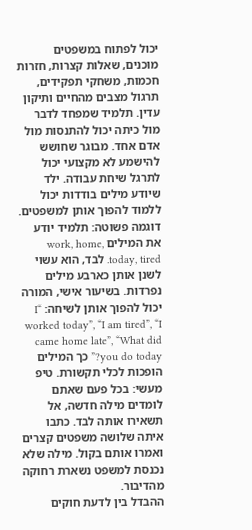יכול לפתוח במשפטים מוכנים, שאלות קצרות, חזרות חכמות, משחקי תפקידים, תרגול מצבים מהחיים ותיקון עדין. תלמיד שמפחד לדבר מול כיתה יכול להתנסות מול אדם אחד. מבוגר שחושש להישמע לא מקצועי יכול לתרגל שיחת עבודה. ילד שיודע מילים בודדות יכול ללמוד להפוך אותן למשפטים.
דוגמה פשוטה: תלמיד יודע את המילים work, home, today, tired. לבד, הוא עשוי לשנן אותן כארבע מילים נפרדות. בשיעור אישי, המורה יכול להפוך אותן לשיחה: “I worked today”, “I am tired”, “I came home late”, “What did you do today?” כך המילים הופכות לכלי תקשורת. טיפ מעשי: בכל פעם שאתם לומדים מילה חדשה, אל תשאירו אותה לבד. כתבו איתה שלושה משפטים קצרים ואמרו אותם בקול. מילה שלא נכנסת למשפט נשארת רחוקה מהדיבור.
ההבדל בין לדעת חוקים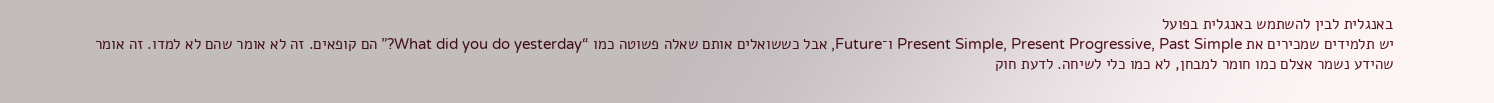באנגלית לבין להשתמש באנגלית בפועל
יש תלמידים שמכירים את Present Simple, Present Progressive, Past Simple ו־Future, אבל כששואלים אותם שאלה פשוטה כמו “What did you do yesterday?” הם קופאים. זה לא אומר שהם לא למדו. זה אומר שהידע נשמר אצלם כמו חומר למבחן, לא כמו כלי לשיחה. לדעת חוק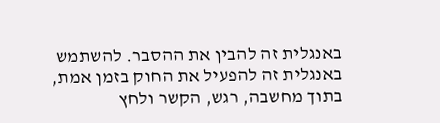באנגלית זה להבין את ההסבר. להשתמש באנגלית זה להפעיל את החוק בזמן אמת, בתוך מחשבה, רגש, הקשר ולחץ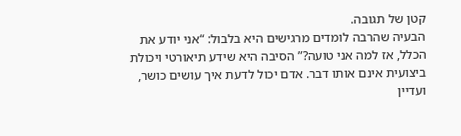קטן של תגובה.
הבעיה שהרבה לומדים מרגישים היא בלבול: “אני יודע את הכלל, אז למה אני טועה?” הסיבה היא שידע תיאורטי ויכולת ביצועית אינם אותו דבר. אדם יכול לדעת איך עושים כושר, ועדיין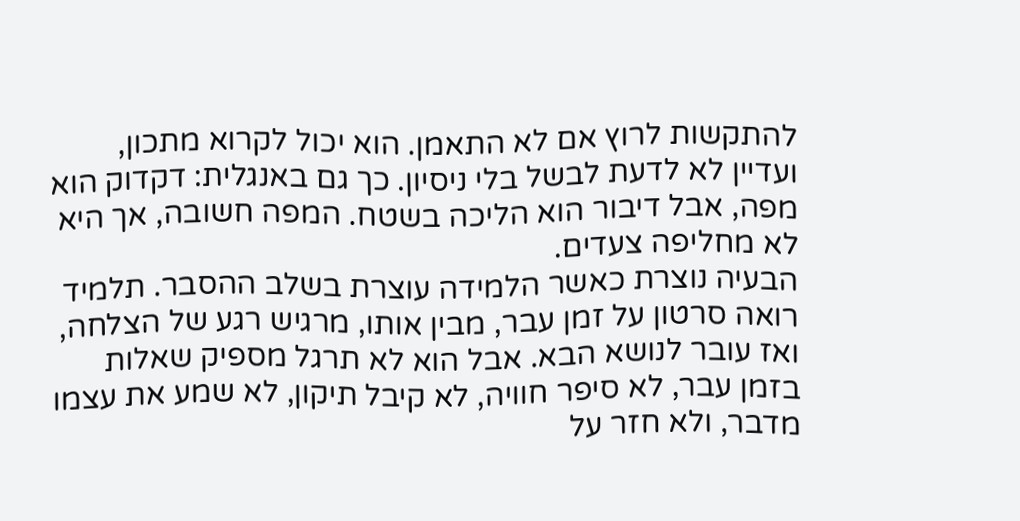להתקשות לרוץ אם לא התאמן. הוא יכול לקרוא מתכון, ועדיין לא לדעת לבשל בלי ניסיון. כך גם באנגלית: דקדוק הוא מפה, אבל דיבור הוא הליכה בשטח. המפה חשובה, אך היא לא מחליפה צעדים.
הבעיה נוצרת כאשר הלמידה עוצרת בשלב ההסבר. תלמיד רואה סרטון על זמן עבר, מבין אותו, מרגיש רגע של הצלחה, ואז עובר לנושא הבא. אבל הוא לא תרגל מספיק שאלות בזמן עבר, לא סיפר חוויה, לא קיבל תיקון, לא שמע את עצמו מדבר, ולא חזר על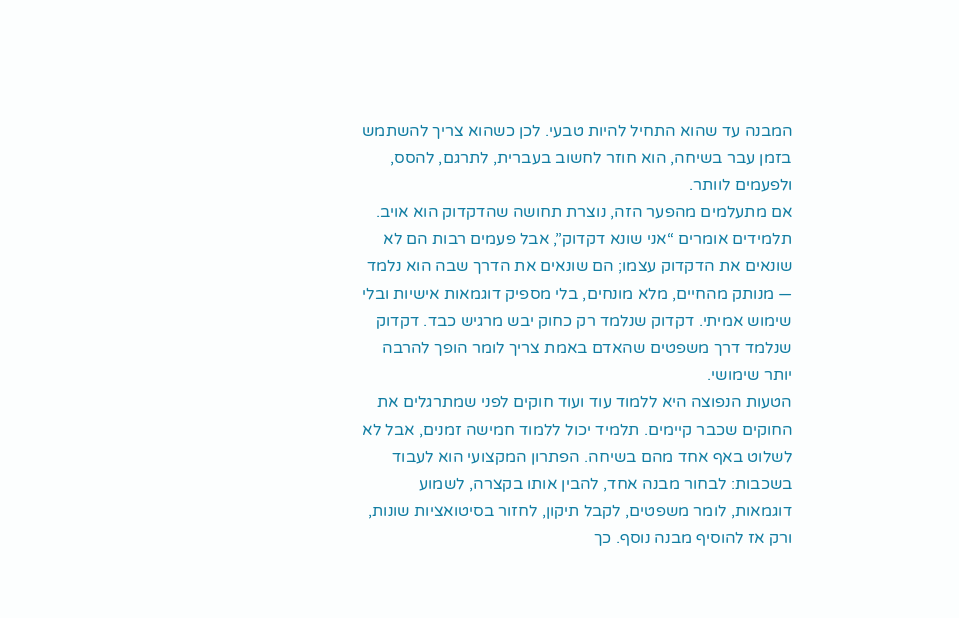המבנה עד שהוא התחיל להיות טבעי. לכן כשהוא צריך להשתמש בזמן עבר בשיחה, הוא חוזר לחשוב בעברית, לתרגם, להסס, ולפעמים לוותר.
אם מתעלמים מהפער הזה, נוצרת תחושה שהדקדוק הוא אויב. תלמידים אומרים “אני שונא דקדוק”, אבל פעמים רבות הם לא שונאים את הדקדוק עצמו; הם שונאים את הדרך שבה הוא נלמד — מנותק מהחיים, מלא מונחים, בלי מספיק דוגמאות אישיות ובלי שימוש אמיתי. דקדוק שנלמד רק כחוק יבש מרגיש כבד. דקדוק שנלמד דרך משפטים שהאדם באמת צריך לומר הופך להרבה יותר שימושי.
הטעות הנפוצה היא ללמוד עוד ועוד חוקים לפני שמתרגלים את החוקים שכבר קיימים. תלמיד יכול ללמוד חמישה זמנים, אבל לא לשלוט באף אחד מהם בשיחה. הפתרון המקצועי הוא לעבוד בשכבות: לבחור מבנה אחד, להבין אותו בקצרה, לשמוע דוגמאות, לומר משפטים, לקבל תיקון, לחזור בסיטואציות שונות, ורק אז להוסיף מבנה נוסף. כך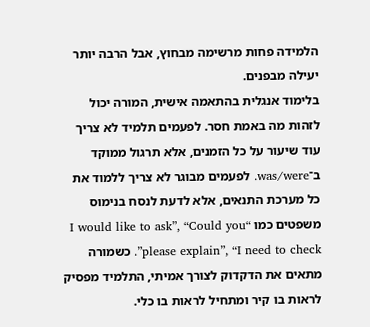הלמידה פחות מרשימה מבחוץ, אבל הרבה יותר יעילה מבפנים.
בלימוד אנגלית בהתאמה אישית, המורה יכול לזהות מה באמת חסר. לפעמים תלמיד לא צריך עוד שיעור על כל הזמנים, אלא תרגול ממוקד ב־was/were. לפעמים מבוגר לא צריך ללמוד את כל מערכת התנאים, אלא לדעת לנסח בנימוס משפטים כמו “I would like to ask”, “Could you please explain”, “I need to check”. כשמורה מתאים את הדקדוק לצורך אמיתי, התלמיד מפסיק לראות בו קיר ומתחיל לראות בו כלי.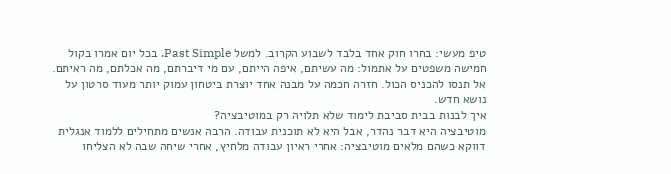טיפ מעשי: בחרו חוק אחד בלבד לשבוע הקרוב. למשל Past Simple. בכל יום אמרו בקול חמישה משפטים על אתמול: מה עשיתם, איפה הייתם, עם מי דיברתם, מה אכלתם, מה ראיתם. אל תנסו להכניס הכול. חזרה חכמה על מבנה אחד יוצרת ביטחון עמוק יותר מעוד סרטון על נושא חדש.
איך לבנות בבית סביבת לימוד שלא תלויה רק במוטיבציה?
מוטיבציה היא דבר נהדר, אבל היא לא תוכנית עבודה. הרבה אנשים מתחילים ללמוד אנגלית דווקא כשהם מלאים מוטיבציה: אחרי ראיון עבודה מלחיץ, אחרי שיחה שבה לא הצליחו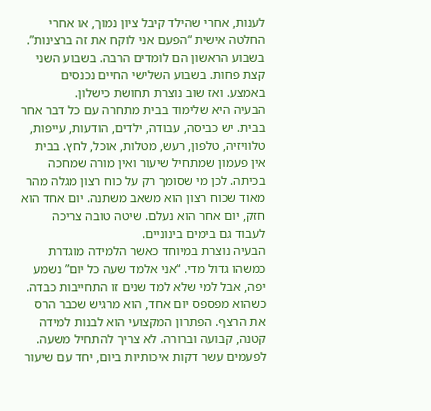לענות, אחרי שהילד קיבל ציון נמוך, או אחרי החלטה אישית “הפעם אני לוקח את זה ברצינות”. בשבוע הראשון הם לומדים הרבה. בשבוע השני קצת פחות. בשבוע השלישי החיים נכנסים באמצע. ואז שוב נוצרת תחושת כישלון.
הבעיה היא שלימוד בבית מתחרה עם כל דבר אחר בבית. יש כביסה, עבודה, ילדים, הודעות, עייפות, טלוויזיה, טלפון, רעש, מטלות, אוכל, לחץ. בבית אין פעמון שמתחיל שיעור ואין מורה שמחכה בכיתה. לכן מי שסומך רק על כוח רצון מגלה מהר מאוד שכוח רצון הוא משאב משתנה. יום אחד הוא חזק, יום אחר הוא נעלם. שיטה טובה צריכה לעבוד גם בימים בינוניים.
הבעיה נוצרת במיוחד כאשר הלמידה מוגדרת כמשהו גדול מדי. “אני אלמד שעה כל יום” נשמע יפה, אבל למי שלא למד שנים זו התחייבות כבדה. כשהוא מפספס יום אחד, הוא מרגיש שכבר הרס את הרצף. הפתרון המקצועי הוא לבנות למידה קטנה, קבועה וברורה. לא צריך להתחיל משעה. לפעמים עשר דקות איכותיות ביום, יחד עם שיעור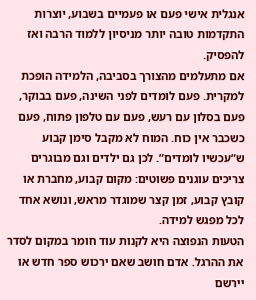אנגלית אישי פעם או פעמיים בשבוע, יוצרות התקדמות טובה יותר מניסיון ללמוד הרבה ואז להפסיק.
אם מתעלמים מהצורך בסביבה, הלמידה הופכת למקרית. פעם לומדים לפני השינה, פעם בבוקר, פעם בסלון עם רעש, פעם עם טלפון פתוח, פעם כשכבר אין כוח. המוח לא מקבל סימן קבוע ש”עכשיו לומדים”. לכן גם ילדים וגם מבוגרים צריכים עוגנים פשוטים: מקום קבוע, מחברת או קובץ קבוע, זמן קצר שמוגדר מראש, ונושא אחד לכל מפגש למידה.
הטעות הנפוצה היא לקנות עוד חומר במקום לסדר את ההרגל. אדם חושב שאם ירכוש ספר חדש או יירשם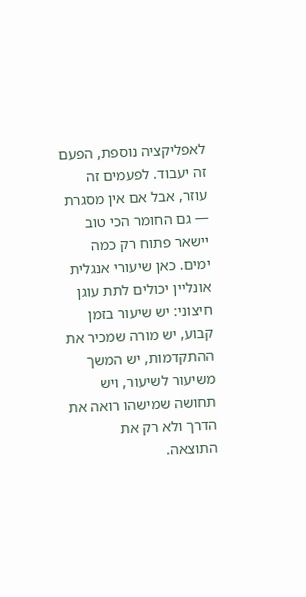לאפליקציה נוספת, הפעם זה יעבוד. לפעמים זה עוזר, אבל אם אין מסגרת — גם החומר הכי טוב יישאר פתוח רק כמה ימים. כאן שיעורי אנגלית אונליין יכולים לתת עוגן חיצוני: יש שיעור בזמן קבוע, יש מורה שמכיר את ההתקדמות, יש המשך משיעור לשיעור, ויש תחושה שמישהו רואה את הדרך ולא רק את התוצאה.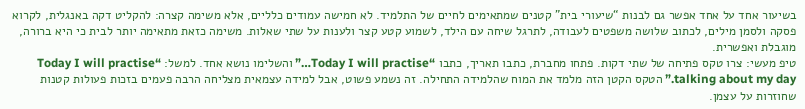בשיעור אחד על אחד אפשר גם לבנות “שיעורי בית” קטנים שמתאימים לחיים של התלמיד. לא חמישה עמודים כלליים, אלא משימה קצרה: להקליט דקה באנגלית, לקרוא פסקה ולסמן מילים, לכתוב שלושה משפטים לעבודה, לתרגל שיחה עם הילד, לשמוע קטע קצר ולענות על שתי שאלות. משימה כזאת מתאימה יותר לבית כי היא ברורה, מוגבלת ואפשרית.
טיפ מעשי: צרו טקס פתיחה של שתי דקות. פתחו מחברת, כתבו תאריך, כתבו “Today I will practise…” והשלימו נושא אחד. למשל: “Today I will practise talking about my day.” הטקס הקטן הזה מלמד את המוח שהלמידה התחילה. זה נשמע פשוט, אבל למידה עצמאית מצליחה הרבה פעמים בזכות פעולות קטנות שחוזרות על עצמן.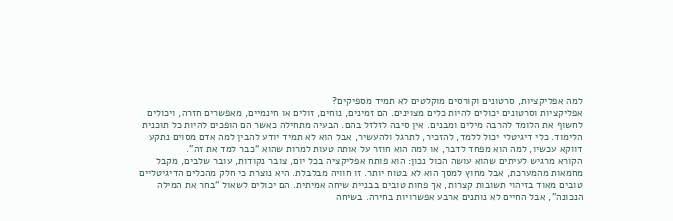למה אפליקציות, סרטונים וקורסים מוקלטים לא תמיד מספיקים?
אפליקציות וסרטונים יכולים להיות כלים מצוינים. הם זמינים, נוחים, זולים או חינמיים, מאפשרים חזרה, ויכולים לחשוף את הלומד להרבה מילים ומבנים. אין סיבה לזלזל בהם. הבעיה מתחילה כאשר הם הופכים להיות כל תוכנית הלימוד. כלי דיגיטלי יכול ללמד, להזכיר, לתרגל ולהעשיר, אבל הוא לא תמיד יודע להבין למה אדם מסוים נתקע דווקא עכשיו, למה הוא מפחד לדבר, או למה הוא חוזר על אותה טעות למרות שהוא “כבר למד את זה”.
הקורא מרגיש לעיתים שהוא עושה הכול נכון: הוא פותח אפליקציה בכל יום, צובר נקודות, עובר שלבים, מקבל מחמאות מהמערכת, אבל מחוץ למסך הוא לא בטוח יותר. זו חוויה מבלבלת. היא נוצרת כי חלק מהכלים הדיגיטליים טובים מאוד בזיהוי תשובות קצרות, אך פחות טובים בבניית שיחה אמיתית. הם יכולים לשאול “בחר את המילה הנכונה”, אבל החיים לא נותנים ארבע אפשרויות בחירה. בשיחה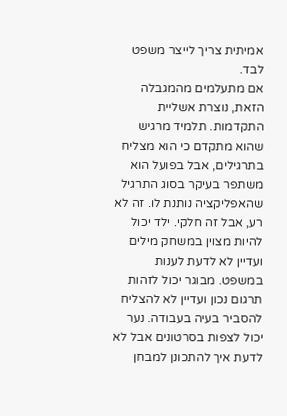אמיתית צריך לייצר משפט לבד.
אם מתעלמים מהמגבלה הזאת, נוצרת אשליית התקדמות. תלמיד מרגיש שהוא מתקדם כי הוא מצליח בתרגילים, אבל בפועל הוא משתפר בעיקר בסוג התרגיל שהאפליקציה נותנת לו. זה לא רע, אבל זה חלקי. ילד יכול להיות מצוין במשחק מילים ועדיין לא לדעת לענות במשפט. מבוגר יכול לזהות תרגום נכון ועדיין לא להצליח להסביר בעיה בעבודה. נער יכול לצפות בסרטונים אבל לא לדעת איך להתכונן למבחן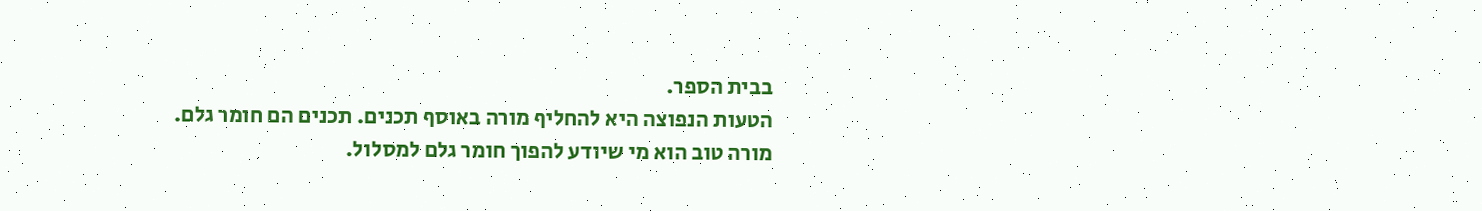בבית הספר.
הטעות הנפוצה היא להחליף מורה באוסף תכנים. תכנים הם חומר גלם. מורה טוב הוא מי שיודע להפוך חומר גלם למסלול.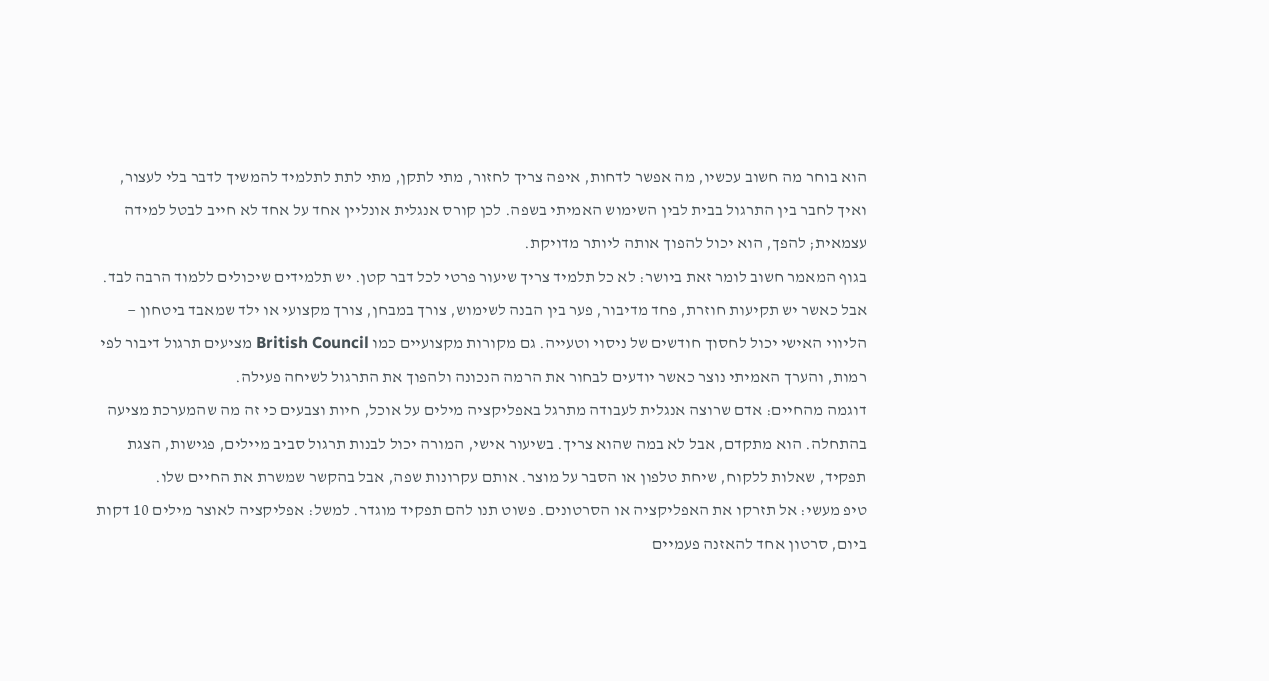הוא בוחר מה חשוב עכשיו, מה אפשר לדחות, איפה צריך לחזור, מתי לתקן, מתי לתת לתלמיד להמשיך לדבר בלי לעצור, ואיך לחבר בין התרגול בבית לבין השימוש האמיתי בשפה. לכן קורס אנגלית אונליין אחד על אחד לא חייב לבטל למידה עצמאית; להפך, הוא יכול להפוך אותה ליותר מדויקת.
בגוף המאמר חשוב לומר זאת ביושר: לא כל תלמיד צריך שיעור פרטי לכל דבר קטן. יש תלמידים שיכולים ללמוד הרבה לבד. אבל כאשר יש תקיעות חוזרת, פחד מדיבור, פער בין הבנה לשימוש, צורך במבחן, צורך מקצועי או ילד שמאבד ביטחון — הליווי האישי יכול לחסוך חודשים של ניסוי וטעייה. גם מקורות מקצועיים כמו British Council מציעים תרגול דיבור לפי רמות, והערך האמיתי נוצר כאשר יודעים לבחור את הרמה הנכונה ולהפוך את התרגול לשיחה פעילה.
דוגמה מהחיים: אדם שרוצה אנגלית לעבודה מתרגל באפליקציה מילים על אוכל, חיות וצבעים כי זה מה שהמערכת מציעה בהתחלה. הוא מתקדם, אבל לא במה שהוא צריך. בשיעור אישי, המורה יכול לבנות תרגול סביב מיילים, פגישות, הצגת תפקיד, שאלות ללקוח, שיחת טלפון או הסבר על מוצר. אותם עקרונות שפה, אבל בהקשר שמשרת את החיים שלו.
טיפ מעשי: אל תזרקו את האפליקציה או הסרטונים. פשוט תנו להם תפקיד מוגדר. למשל: אפליקציה לאוצר מילים 10 דקות ביום, סרטון אחד להאזנה פעמיים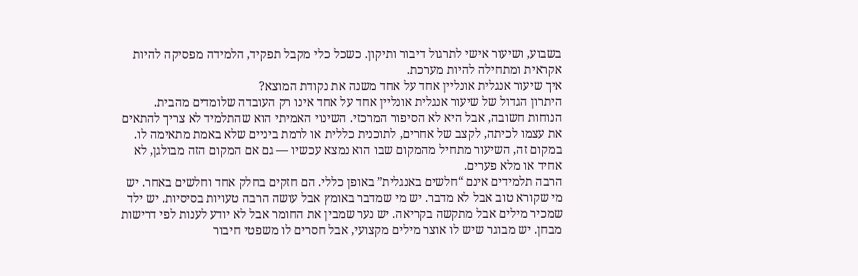בשבוע, ושיעור אישי לתרגול דיבור ותיקון. כשכל כלי מקבל תפקיד, הלמידה מפסיקה להיות אקראית ומתחילה להיות מערכת.
איך שיעור אנגלית אונליין אחד על אחד משנה את נקודת המוצא?
היתרון הגדול של שיעור אנגלית אונליין אחד על אחד אינו רק העובדה שלומדים מהבית. הנוחות חשובה, אבל היא לא הסיפור המרכזי. השינוי האמיתי הוא שהתלמיד לא צריך להתאים את עצמו לכיתה, לקצב של אחרים, לתוכנית כללית או לרמת ביניים שלא באמת מתאימה לו. במקום זה, השיעור מתחיל מהמקום שבו הוא נמצא עכשיו — גם אם המקום הזה מבולגן, לא אחיד או מלא פערים.
הרבה תלמידים אינם “חלשים באנגלית” באופן כללי. הם חזקים בחלק אחד וחלשים באחר. יש מי שקורא טוב אבל לא מדבר. יש מי שמדבר באומץ אבל עושה הרבה טעויות בסיסיות. יש ילד שמכיר מילים אבל מתקשה בקריאה. יש נער שמבין את החומר אבל לא יודע לענות לפי דרישות מבחן. יש מבוגר שיש לו אוצר מילים מקצועי, אבל חסרים לו משפטי חיבור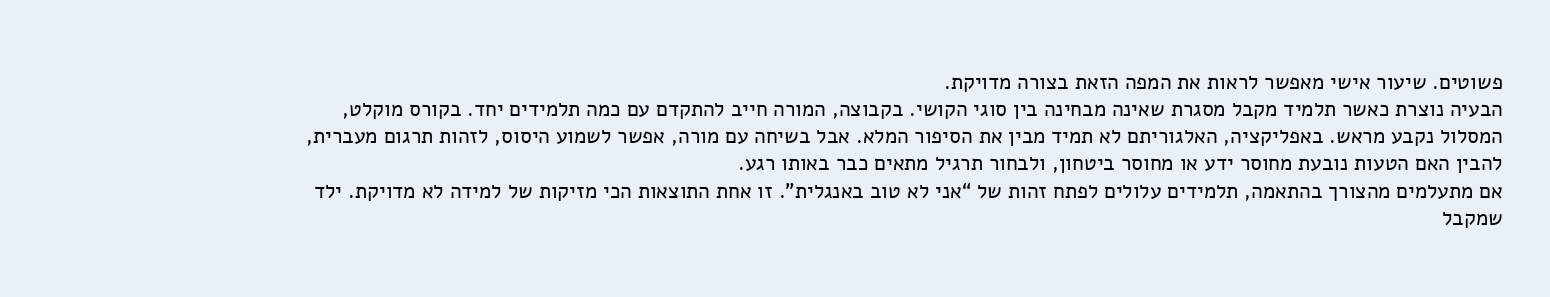פשוטים. שיעור אישי מאפשר לראות את המפה הזאת בצורה מדויקת.
הבעיה נוצרת כאשר תלמיד מקבל מסגרת שאינה מבחינה בין סוגי הקושי. בקבוצה, המורה חייב להתקדם עם כמה תלמידים יחד. בקורס מוקלט, המסלול נקבע מראש. באפליקציה, האלגוריתם לא תמיד מבין את הסיפור המלא. אבל בשיחה עם מורה, אפשר לשמוע היסוס, לזהות תרגום מעברית, להבין האם הטעות נובעת מחוסר ידע או מחוסר ביטחון, ולבחור תרגיל מתאים כבר באותו רגע.
אם מתעלמים מהצורך בהתאמה, תלמידים עלולים לפתח זהות של “אני לא טוב באנגלית”. זו אחת התוצאות הכי מזיקות של למידה לא מדויקת. ילד שמקבל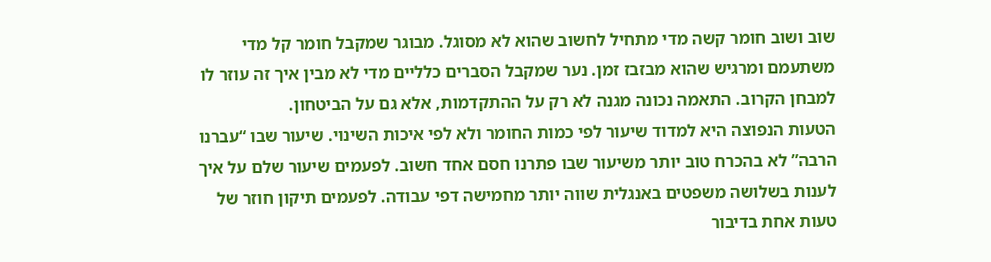שוב ושוב חומר קשה מדי מתחיל לחשוב שהוא לא מסוגל. מבוגר שמקבל חומר קל מדי משתעמם ומרגיש שהוא מבזבז זמן. נער שמקבל הסברים כלליים מדי לא מבין איך זה עוזר לו למבחן הקרוב. התאמה נכונה מגנה לא רק על ההתקדמות, אלא גם על הביטחון.
הטעות הנפוצה היא למדוד שיעור לפי כמות החומר ולא לפי איכות השינוי. שיעור שבו “עברנו הרבה” לא בהכרח טוב יותר משיעור שבו פתרנו חסם אחד חשוב. לפעמים שיעור שלם על איך לענות בשלושה משפטים באנגלית שווה יותר מחמישה דפי עבודה. לפעמים תיקון חוזר של טעות אחת בדיבור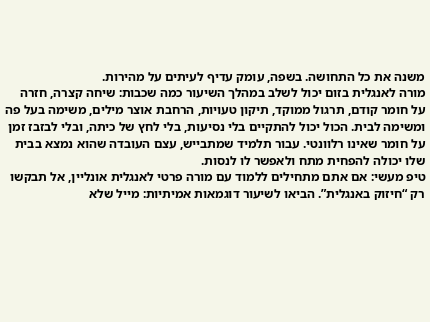משנה את כל התחושה. בשפה, עומק עדיף לעיתים על מהירות.
מורה לאנגלית בזום יכול לשלב במהלך השיעור כמה שכבות: שיחה קצרה, חזרה על חומר קודם, תרגול ממוקד, תיקון טעויות, הרחבת אוצר מילים, משימה בעל פה ומשימה לבית. הכול יכול להתקיים בלי נסיעות, בלי לחץ של כיתה, ובלי לבזבז זמן על חומר שאינו רלוונטי. עבור תלמיד שמתבייש, עצם העובדה שהוא נמצא בבית שלו יכולה להפחית מתח ולאפשר לו לנסות.
טיפ מעשי: אם אתם מתחילים ללמוד עם מורה פרטי לאנגלית אונליין, אל תבקשו רק “חיזוק באנגלית”. הביאו לשיעור דוגמאות אמיתיות: מייל שלא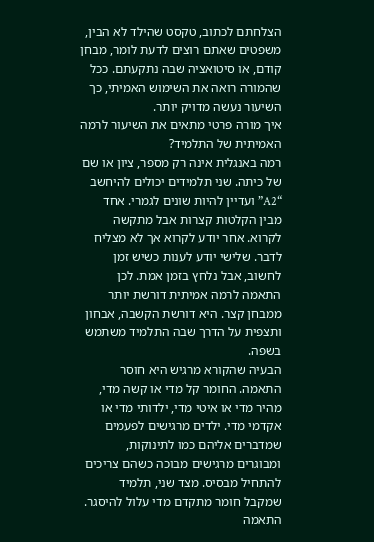הצלחתם לכתוב, טקסט שהילד לא הבין, משפטים שאתם רוצים לדעת לומר, מבחן קודם, או סיטואציה שבה נתקעתם. ככל שהמורה רואה את השימוש האמיתי, כך השיעור נעשה מדויק יותר.
איך מורה פרטי מתאים את השיעור לרמה האמיתית של התלמיד?
רמה באנגלית אינה רק מספר, ציון או שם של כיתה. שני תלמידים יכולים להיחשב “A2” ועדיין להיות שונים לגמרי. אחד מבין הקלטות קצרות אבל מתקשה לקרוא. אחר יודע לקרוא אך לא מצליח לדבר. שלישי יודע לענות כשיש זמן לחשוב, אבל נלחץ בזמן אמת. לכן התאמה לרמה אמיתית דורשת יותר ממבחן קצר. היא דורשת הקשבה, אבחון ותצפית על הדרך שבה התלמיד משתמש בשפה.
הבעיה שהקורא מרגיש היא חוסר התאמה. החומר קל מדי או קשה מדי, מהיר מדי או איטי מדי, ילדותי מדי או אקדמי מדי. ילדים מרגישים לפעמים שמדברים אליהם כמו לתינוקות, ומבוגרים מרגישים מבוכה כשהם צריכים להתחיל מבסיס. מצד שני, תלמיד שמקבל חומר מתקדם מדי עלול להיסגר. התאמה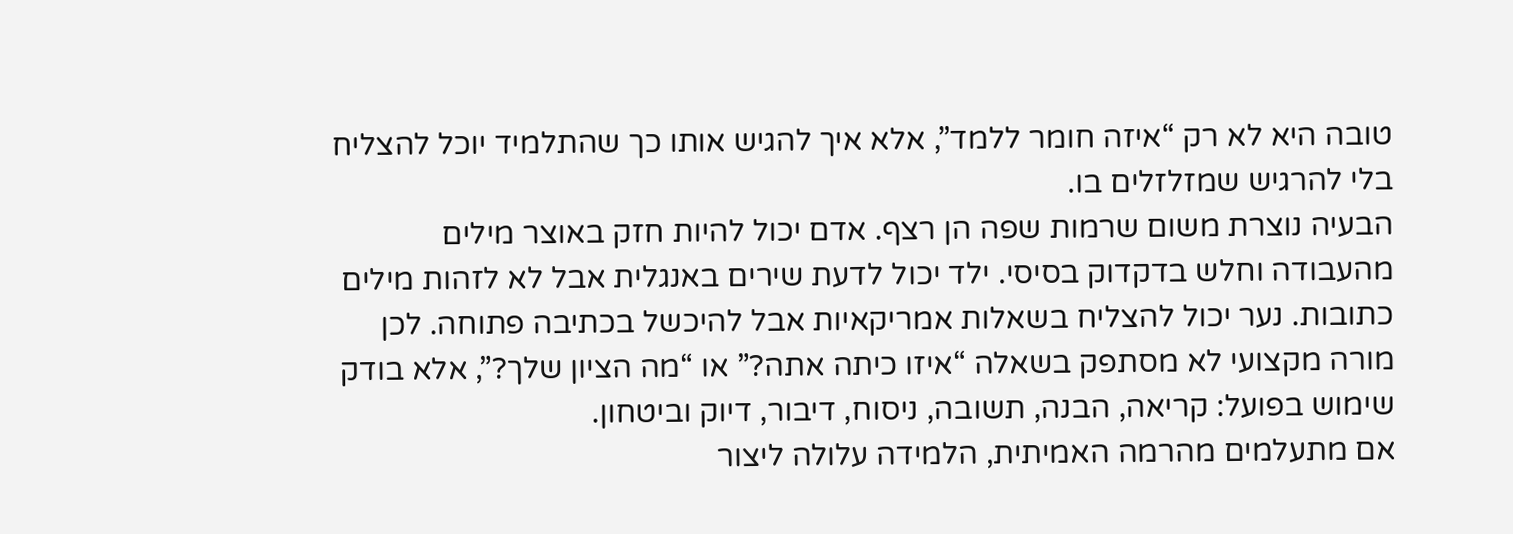טובה היא לא רק “איזה חומר ללמד”, אלא איך להגיש אותו כך שהתלמיד יוכל להצליח בלי להרגיש שמזלזלים בו.
הבעיה נוצרת משום שרמות שפה הן רצף. אדם יכול להיות חזק באוצר מילים מהעבודה וחלש בדקדוק בסיסי. ילד יכול לדעת שירים באנגלית אבל לא לזהות מילים כתובות. נער יכול להצליח בשאלות אמריקאיות אבל להיכשל בכתיבה פתוחה. לכן מורה מקצועי לא מסתפק בשאלה “איזו כיתה אתה?” או “מה הציון שלך?”, אלא בודק שימוש בפועל: קריאה, הבנה, תשובה, ניסוח, דיבור, דיוק וביטחון.
אם מתעלמים מהרמה האמיתית, הלמידה עלולה ליצור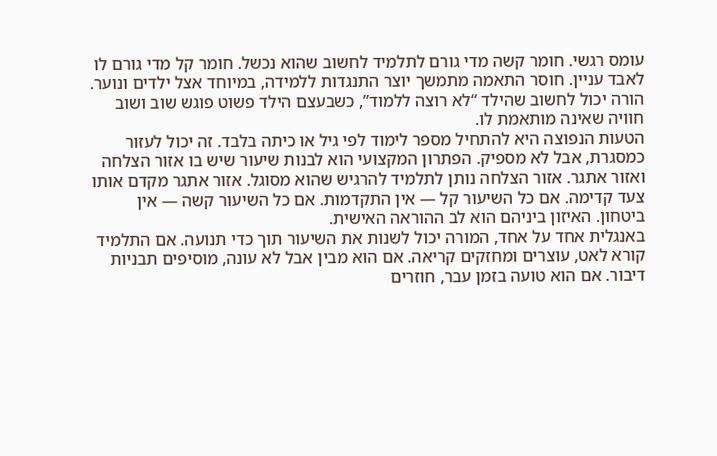עומס רגשי. חומר קשה מדי גורם לתלמיד לחשוב שהוא נכשל. חומר קל מדי גורם לו לאבד עניין. חוסר התאמה מתמשך יוצר התנגדות ללמידה, במיוחד אצל ילדים ונוער. הורה יכול לחשוב שהילד “לא רוצה ללמוד”, כשבעצם הילד פשוט פוגש שוב ושוב חוויה שאינה מותאמת לו.
הטעות הנפוצה היא להתחיל מספר לימוד לפי גיל או כיתה בלבד. זה יכול לעזור כמסגרת, אבל לא מספיק. הפתרון המקצועי הוא לבנות שיעור שיש בו אזור הצלחה ואזור אתגר. אזור הצלחה נותן לתלמיד להרגיש שהוא מסוגל. אזור אתגר מקדם אותו צעד קדימה. אם כל השיעור קל — אין התקדמות. אם כל השיעור קשה — אין ביטחון. האיזון ביניהם הוא לב ההוראה האישית.
באנגלית אחד על אחד, המורה יכול לשנות את השיעור תוך כדי תנועה. אם התלמיד קורא לאט, עוצרים ומחזקים קריאה. אם הוא מבין אבל לא עונה, מוסיפים תבניות דיבור. אם הוא טועה בזמן עבר, חוזרים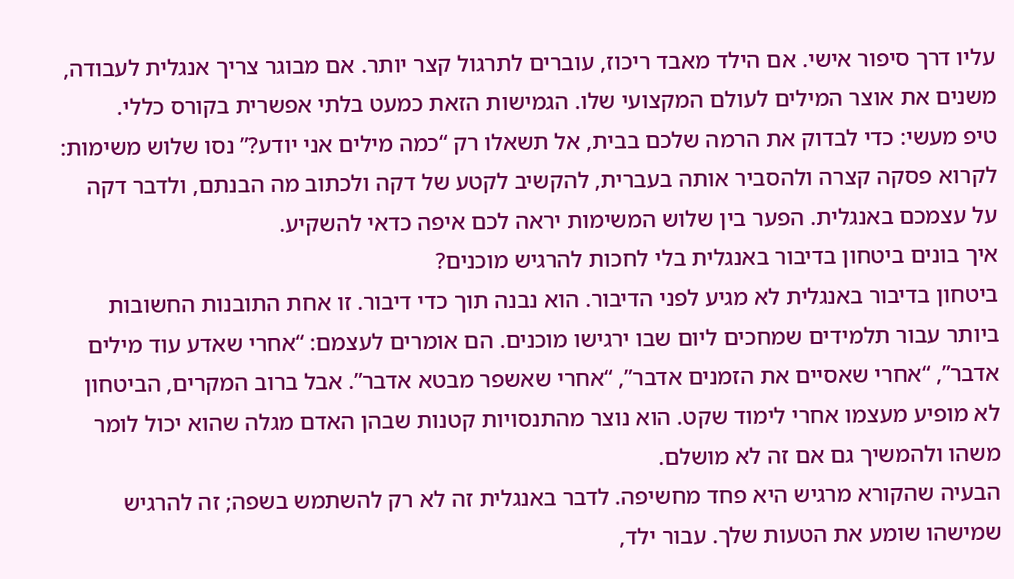עליו דרך סיפור אישי. אם הילד מאבד ריכוז, עוברים לתרגול קצר יותר. אם מבוגר צריך אנגלית לעבודה, משנים את אוצר המילים לעולם המקצועי שלו. הגמישות הזאת כמעט בלתי אפשרית בקורס כללי.
טיפ מעשי: כדי לבדוק את הרמה שלכם בבית, אל תשאלו רק “כמה מילים אני יודע?” נסו שלוש משימות: לקרוא פסקה קצרה ולהסביר אותה בעברית, להקשיב לקטע של דקה ולכתוב מה הבנתם, ולדבר דקה על עצמכם באנגלית. הפער בין שלוש המשימות יראה לכם איפה כדאי להשקיע.
איך בונים ביטחון בדיבור באנגלית בלי לחכות להרגיש מוכנים?
ביטחון בדיבור באנגלית לא מגיע לפני הדיבור. הוא נבנה תוך כדי דיבור. זו אחת התובנות החשובות ביותר עבור תלמידים שמחכים ליום שבו ירגישו מוכנים. הם אומרים לעצמם: “אחרי שאדע עוד מילים אדבר”, “אחרי שאסיים את הזמנים אדבר”, “אחרי שאשפר מבטא אדבר”. אבל ברוב המקרים, הביטחון לא מופיע מעצמו אחרי לימוד שקט. הוא נוצר מהתנסויות קטנות שבהן האדם מגלה שהוא יכול לומר משהו ולהמשיך גם אם זה לא מושלם.
הבעיה שהקורא מרגיש היא פחד מחשיפה. לדבר באנגלית זה לא רק להשתמש בשפה; זה להרגיש שמישהו שומע את הטעות שלך. עבור ילד,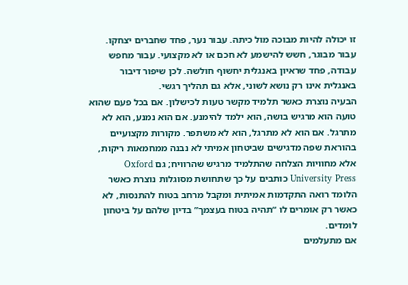זו יכולה להיות מבוכה מול כיתה. עבור נער, פחד שחברים יצחקו. עבור מבוגר, חשש להישמע לא חכם או לא מקצועי. עבור מחפש עבודה, פחד שראיון באנגלית יחשוף חולשה. לכן שיפור דיבור באנגלית אינו רק נושא לשוני, אלא גם תהליך רגשי.
הבעיה נוצרת כאשר תלמיד מקשר טעות לכישלון. אם בכל פעם שהוא טועה הוא מרגיש בושה, הוא ילמד להימנע. אם הוא נמנע, הוא לא מתרגל. אם הוא לא מתרגל, הוא לא משתפר. מקורות מקצועיים בהוראת שפה מדגישים שביטחון אמיתי לא נבנה ממחמאות ריקות, אלא מחוויות הצלחה שהתלמיד מרגיש שהרוויח; גם Oxford University Press כותבים על כך שתחושת מסוגלות נוצרת כאשר הלומד רואה התקדמות אמיתית ומקבל מרחב בטוח להתנסות, לא כאשר רק אומרים לו “תהיה בטוח בעצמך” בדיון שלהם על ביטחון לומדים.
אם מתעלמים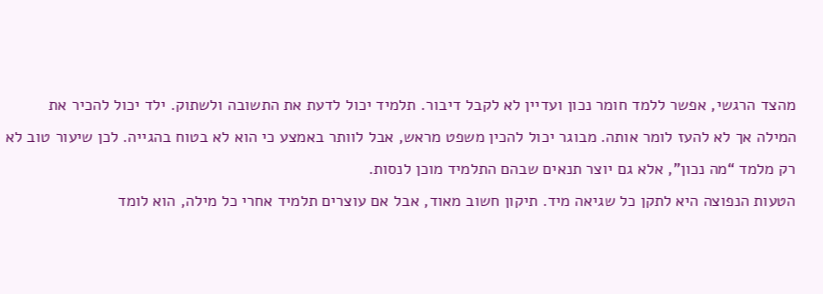מהצד הרגשי, אפשר ללמד חומר נכון ועדיין לא לקבל דיבור. תלמיד יכול לדעת את התשובה ולשתוק. ילד יכול להכיר את המילה אך לא להעז לומר אותה. מבוגר יכול להכין משפט מראש, אבל לוותר באמצע כי הוא לא בטוח בהגייה. לכן שיעור טוב לא רק מלמד “מה נכון”, אלא גם יוצר תנאים שבהם התלמיד מוכן לנסות.
הטעות הנפוצה היא לתקן כל שגיאה מיד. תיקון חשוב מאוד, אבל אם עוצרים תלמיד אחרי כל מילה, הוא לומד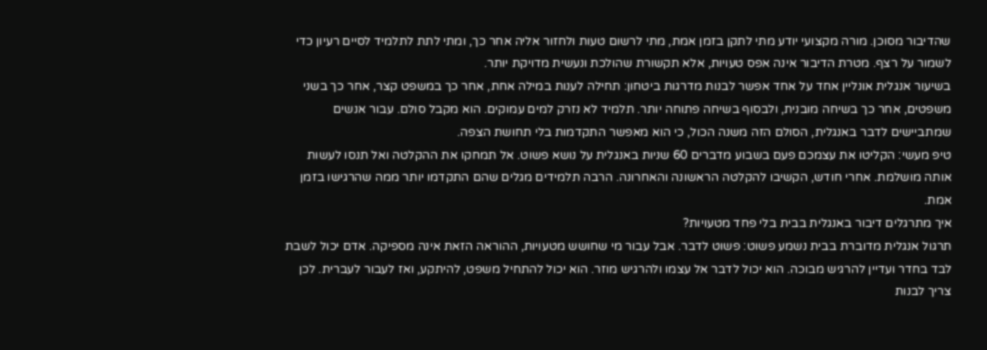שהדיבור מסוכן. מורה מקצועי יודע מתי לתקן בזמן אמת, מתי לרשום טעות ולחזור אליה אחר כך, ומתי לתת לתלמיד לסיים רעיון כדי לשמור על רצף. מטרת הדיבור אינה אפס טעויות, אלא תקשורת שהולכת ונעשית מדויקת יותר.
בשיעור אנגלית אונליין אחד על אחד אפשר לבנות מדרגות ביטחון: תחילה לענות במילה אחת, אחר כך במשפט קצר, אחר כך בשני משפטים, אחר כך בשיחה מובנית, ולבסוף בשיחה פתוחה יותר. תלמיד לא נזרק למים עמוקים. הוא מקבל סולם. עבור אנשים שמתביישים לדבר באנגלית, הסולם הזה משנה הכול, כי הוא מאפשר התקדמות בלי תחושת הצפה.
טיפ מעשי: הקליטו את עצמכם פעם בשבוע מדברים 60 שניות באנגלית על נושא פשוט. אל תמחקו את ההקלטה ואל תנסו לעשות אותה מושלמת. אחרי חודש, הקשיבו להקלטה הראשונה והאחרונה. הרבה תלמידים מגלים שהם התקדמו יותר ממה שהרגישו בזמן אמת.
איך מתרגלים דיבור באנגלית בבית בלי פחד מטעויות?
תרגול אנגלית מדוברת בבית נשמע פשוט: פשוט לדבר. אבל עבור מי שחושש מטעויות, ההוראה הזאת אינה מספיקה. אדם יכול לשבת לבד בחדר ועדיין להרגיש מבוכה. הוא יכול לדבר אל עצמו ולהרגיש מוזר. הוא יכול להתחיל משפט, להיתקע, ואז לעבור לעברית. לכן צריך לבנות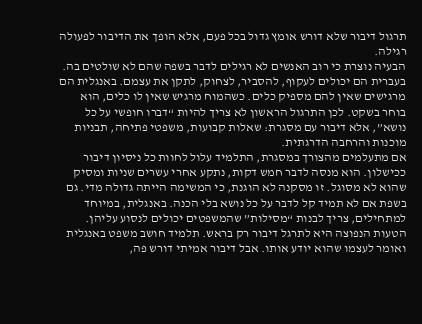תרגול דיבור שלא דורש אומץ גדול בכל פעם, אלא הופך את הדיבור לפעולה רגילה.
הבעיה נוצרת כי רוב האנשים לא רגילים לדבר בשפה שהם לא שולטים בה. בעברית הם יכולים לעקוף, להסביר, לצחוק, לתקן את עצמם. באנגלית הם מרגישים שאין להם מספיק כלים. כשהמוח מרגיש שאין לו כלים, הוא בוחר בשקט. לכן התרגול הראשון לא צריך להיות “דברו חופשי על כל נושא”, אלא דיבור עם מסגרת: שאלות קבועות, משפטי פתיחה, תבניות מוכנות והרחבה הדרגתית.
אם מתעלמים מהצורך במסגרת, התלמיד עלול לחוות כל ניסיון דיבור ככישלון. הוא מנסה לדבר חמש דקות, נתקע אחרי עשרים שניות ומסיק שהוא לא מסוגל. זו מסקנה לא הוגנת, כי המשימה הייתה גדולה מדי. גם בשפת אם לא תמיד קל לדבר על כל נושא בלי הכנה. באנגלית, במיוחד למתחילים, צריך לבנות “מסילות” שהמשפטים יכולים לנסוע עליהן.
הטעות הנפוצה היא לתרגל דיבור רק בראש. תלמיד חושב משפט באנגלית ואומר לעצמו שהוא יודע אותו. אבל דיבור אמיתי דורש פה,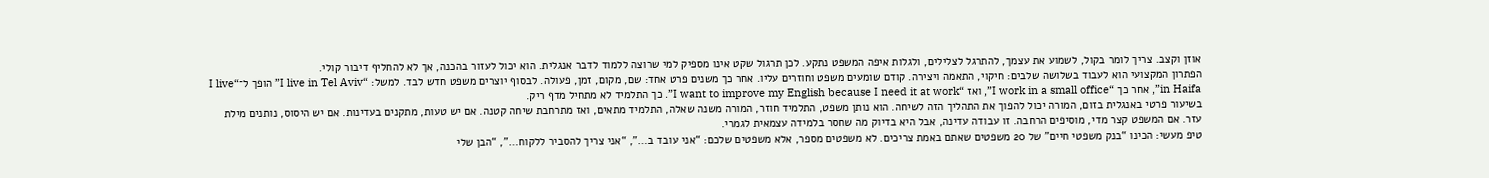אוזן וקצב. צריך לומר בקול, לשמוע את עצמך, להתרגל לצלילים, ולגלות איפה המשפט נתקע. לכן תרגול שקט אינו מספיק למי שרוצה ללמוד לדבר אנגלית. הוא יכול לעזור בהכנה, אך לא להחליף דיבור קולי.
הפתרון המקצועי הוא לעבוד בשלושה שלבים: חיקוי, התאמה ויצירה. קודם שומעים משפט וחוזרים עליו. אחר כך משנים פרט אחד: שם, מקום, זמן, פעולה. לבסוף יוצרים משפט חדש לבד. למשל: “I live in Tel Aviv” הופך ל־“I live in Haifa”, אחר כך “I work in a small office”, ואז “I want to improve my English because I need it at work”. כך התלמיד לא מתחיל מדף ריק.
בשיעור פרטי באנגלית בזום, המורה יכול להפוך את התהליך הזה לשיחה. הוא נותן משפט, התלמיד חוזר, המורה משנה שאלה, התלמיד מתאים, ואז מתרחבת שיחה קטנה. אם יש טעות, מתקנים בעדינות. אם יש היסוס, נותנים מילת עזר. אם המשפט קצר מדי, מוסיפים הרחבה. זו עבודה עדינה, אבל היא בדיוק מה שחסר בלמידה עצמאית לגמרי.
טיפ מעשי: הכינו “בנק משפטי חיים” של 20 משפטים שאתם באמת צריכים. לא משפטים מספר, אלא משפטים שלכם: “אני עובד ב…”, “אני צריך להסביר ללקוח…”, “הבן שלי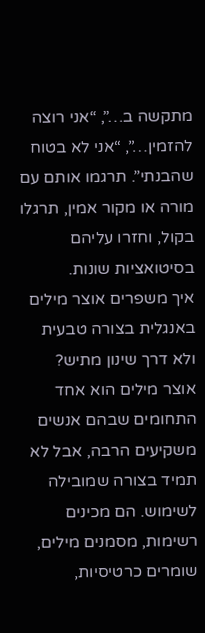מתקשה ב…”, “אני רוצה להזמין…”, “אני לא בטוח שהבנתי”. תרגמו אותם עם מורה או מקור אמין, תרגלו בקול, וחזרו עליהם בסיטואציות שונות.
איך משפרים אוצר מילים באנגלית בצורה טבעית ולא דרך שינון מתיש?
אוצר מילים הוא אחד התחומים שבהם אנשים משקיעים הרבה, אבל לא תמיד בצורה שמובילה לשימוש. הם מכינים רשימות, מסמנים מילים, שומרים כרטיסיות,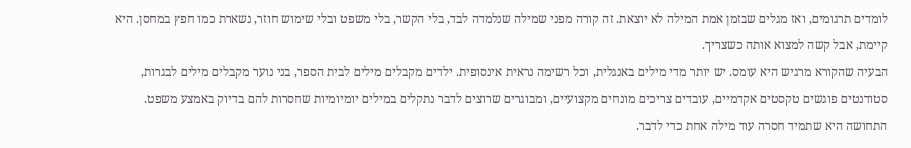לומדים תרגומים, ואז מגלים שבזמן אמת המילה לא יוצאת. זה קורה מפני שמילה שנלמדה לבד, בלי הקשר, בלי משפט ובלי שימוש חוזר, נשארת כמו חפץ במחסן. היא קיימת, אבל קשה למצוא אותה כשצריך.
הבעיה שהקורא מרגיש היא עומס. יש יותר מדי מילים באנגלית, וכל רשימה נראית אינסופית. ילדים מקבלים מילים לבית הספר, בני נוער מקבלים מילים לבגרות, סטודנטים פוגשים טקסטים אקדמיים, עובדים צריכים מונחים מקצועיים, ומבוגרים שרוצים לדבר נתקלים במילים יומיומיות שחסרות להם בדיוק באמצע משפט. התחושה היא שתמיד חסרה עוד מילה אחת כדי לדבר.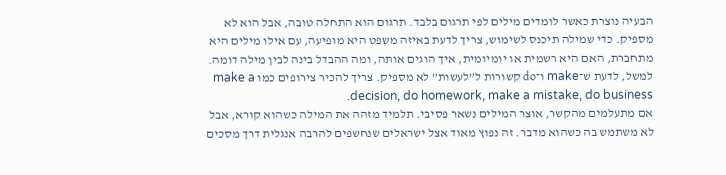הבעיה נוצרת כאשר לומדים מילים לפי תרגום בלבד. תרגום הוא התחלה טובה, אבל הוא לא מספיק. כדי שמילה תיכנס לשימוש, צריך לדעת באיזה משפט היא מופיעה, עם אילו מילים היא מתחברת, האם היא רשמית או יומיומית, איך הוגים אותה, ומה ההבדל בינה לבין מילה דומה. למשל, לדעת ש־make ו־do קשורות ל”לעשות” לא מספיק. צריך להכיר צירופים כמו make a decision, do homework, make a mistake, do business.
אם מתעלמים מהקשר, אוצר המילים נשאר פסיבי. תלמיד מזהה את המילה כשהוא קורא, אבל לא משתמש בה כשהוא מדבר. זה נפוץ מאוד אצל ישראלים שנחשפים להרבה אנגלית דרך מסכים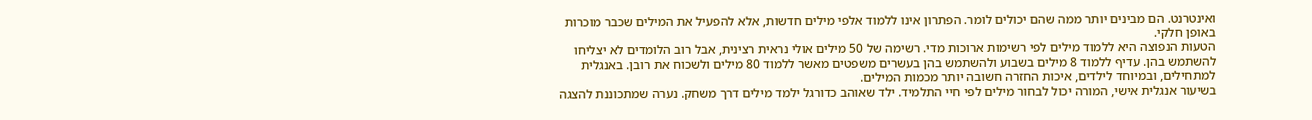ואינטרנט. הם מבינים יותר ממה שהם יכולים לומר. הפתרון אינו ללמוד אלפי מילים חדשות, אלא להפעיל את המילים שכבר מוכרות באופן חלקי.
הטעות הנפוצה היא ללמוד מילים לפי רשימות ארוכות מדי. רשימה של 50 מילים אולי נראית רצינית, אבל רוב הלומדים לא יצליחו להשתמש בהן. עדיף ללמוד 8 מילים בשבוע ולהשתמש בהן בעשרים משפטים מאשר ללמוד 80 מילים ולשכוח את רובן. באנגלית למתחילים, ובמיוחד לילדים, איכות החזרה חשובה יותר מכמות המילים.
בשיעור אנגלית אישי, המורה יכול לבחור מילים לפי חיי התלמיד. ילד שאוהב כדורגל ילמד מילים דרך משחק. נערה שמתכוננת להצגה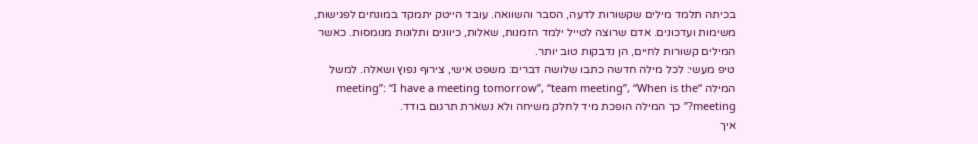בכיתה תלמד מילים שקשורות לדעה, הסבר והשוואה. עובד הייטק יתמקד במונחים לפגישות, משימות ועדכונים. אדם שרוצה לטייל ילמד הזמנות, שאלות, כיוונים ותלונות מנומסות. כאשר המילים קשורות לחיים, הן נדבקות טוב יותר.
טיפ מעשי: לכל מילה חדשה כתבו שלושה דברים: משפט אישי, צירוף נפוץ ושאלה. למשל המילה “meeting”: “I have a meeting tomorrow”, “team meeting”, “When is the meeting?” כך המילה הופכת מיד לחלק משיחה ולא נשארת תרגום בודד.
איך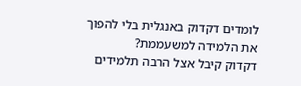לומדים דקדוק באנגלית בלי להפוך את הלמידה למשעממת?
דקדוק קיבל אצל הרבה תלמידים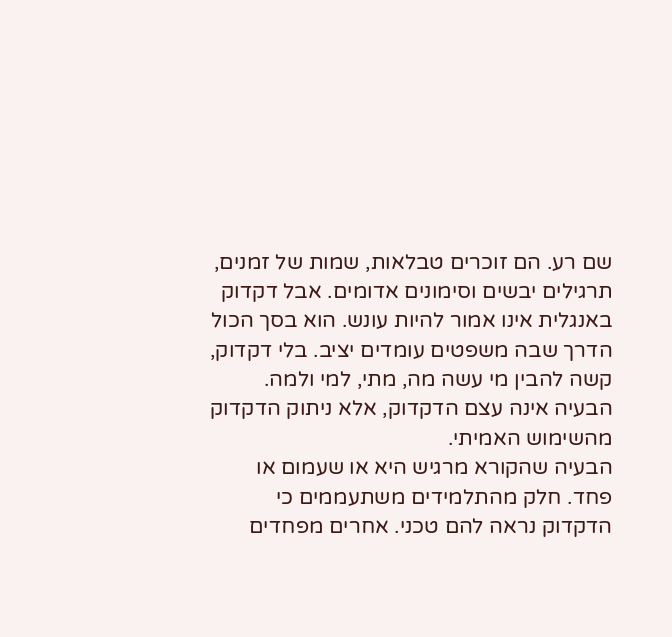שם רע. הם זוכרים טבלאות, שמות של זמנים, תרגילים יבשים וסימונים אדומים. אבל דקדוק באנגלית אינו אמור להיות עונש. הוא בסך הכול הדרך שבה משפטים עומדים יציב. בלי דקדוק, קשה להבין מי עשה מה, מתי, למי ולמה. הבעיה אינה עצם הדקדוק, אלא ניתוק הדקדוק מהשימוש האמיתי.
הבעיה שהקורא מרגיש היא או שעמום או פחד. חלק מהתלמידים משתעממים כי הדקדוק נראה להם טכני. אחרים מפחדים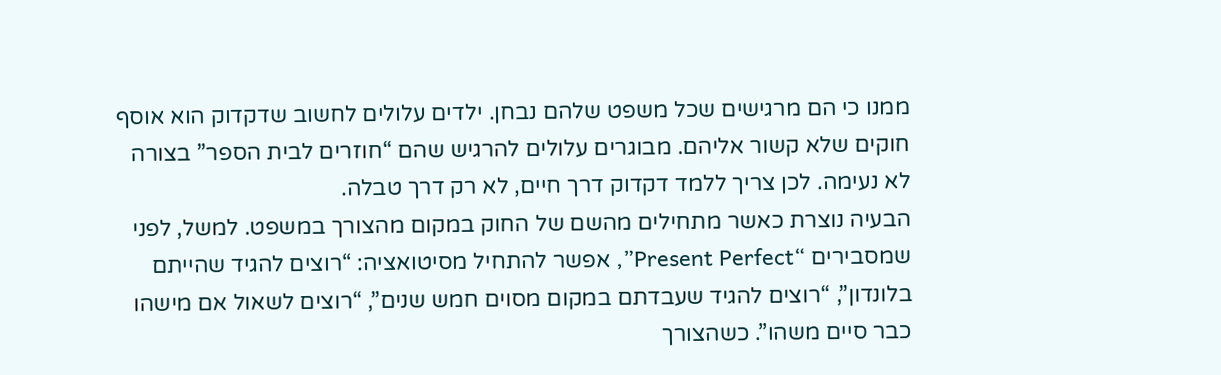ממנו כי הם מרגישים שכל משפט שלהם נבחן. ילדים עלולים לחשוב שדקדוק הוא אוסף חוקים שלא קשור אליהם. מבוגרים עלולים להרגיש שהם “חוזרים לבית הספר” בצורה לא נעימה. לכן צריך ללמד דקדוק דרך חיים, לא רק דרך טבלה.
הבעיה נוצרת כאשר מתחילים מהשם של החוק במקום מהצורך במשפט. למשל, לפני שמסבירים “Present Perfect”, אפשר להתחיל מסיטואציה: “רוצים להגיד שהייתם בלונדון”, “רוצים להגיד שעבדתם במקום מסוים חמש שנים”, “רוצים לשאול אם מישהו כבר סיים משהו”. כשהצורך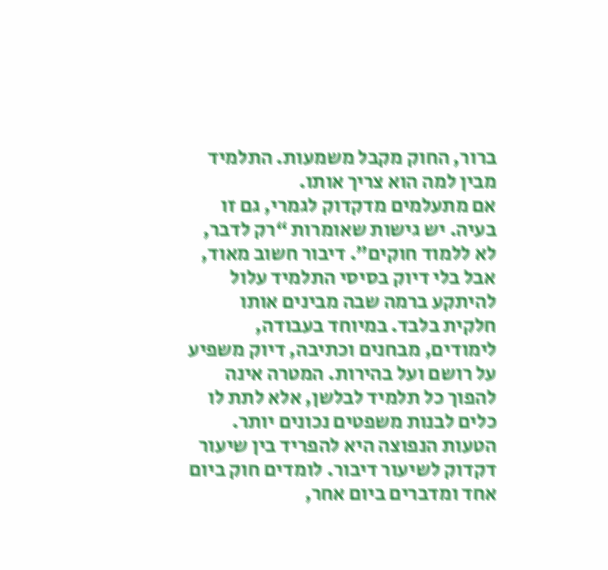ברור, החוק מקבל משמעות. התלמיד מבין למה הוא צריך אותו.
אם מתעלמים מדקדוק לגמרי, גם זו בעיה. יש גישות שאומרות “רק לדבר, לא ללמוד חוקים”. דיבור חשוב מאוד, אבל בלי דיוק בסיסי התלמיד עלול להיתקע ברמה שבה מבינים אותו חלקית בלבד. במיוחד בעבודה, לימודים, מבחנים וכתיבה, דיוק משפיע על רושם ועל בהירות. המטרה אינה להפוך כל תלמיד לבלשן, אלא לתת לו כלים לבנות משפטים נכונים יותר.
הטעות הנפוצה היא להפריד בין שיעור דקדוק לשיעור דיבור. לומדים חוק ביום אחד ומדברים ביום אחר,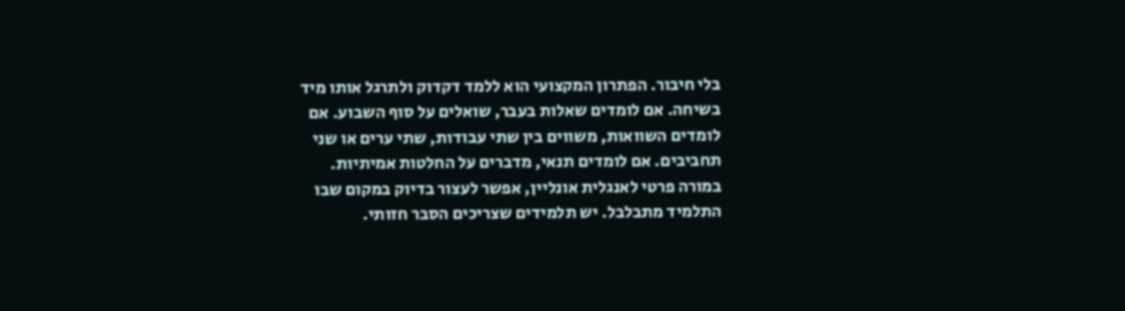בלי חיבור. הפתרון המקצועי הוא ללמד דקדוק ולתרגל אותו מיד בשיחה. אם לומדים שאלות בעבר, שואלים על סוף השבוע. אם לומדים השוואות, משווים בין שתי עבודות, שתי ערים או שני תחביבים. אם לומדים תנאי, מדברים על החלטות אמיתיות.
במורה פרטי לאנגלית אונליין, אפשר לעצור בדיוק במקום שבו התלמיד מתבלבל. יש תלמידים שצריכים הסבר חזותי.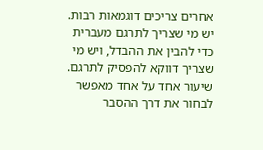אחרים צריכים דוגמאות רבות. יש מי שצריך לתרגם מעברית כדי להבין את ההבדל, ויש מי שצריך דווקא להפסיק לתרגם. שיעור אחד על אחד מאפשר לבחור את דרך ההסבר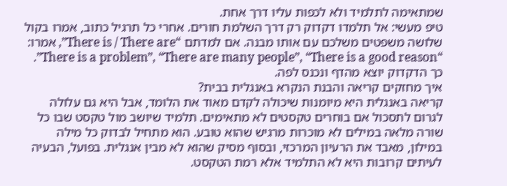שמתאימה לתלמיד ולא לכפות עליו דרך אחת.
טיפ מעשי: אל תלמדו דקדוק רק דרך השלמת חורים. אחרי כל תרגיל כתוב, אמרו בקול שלושה משפטים משלכם עם אותו מבנה. אם למדתם “There is / There are”, אמרו: “There is a problem”, “There are many people”, “There is a good reason”. כך הדקדוק יוצא מהדף ונכנס לפה.
איך מחזקים קריאה והבנת הנקרא באנגלית בבית?
קריאה באנגלית היא מיומנות שיכולה לקדם מאוד את הלומד, אבל היא גם עלולה לגרום לתסכול אם בוחרים טקסטים לא מתאימים. תלמיד שיושב מול טקסט שבו כל שורה מלאה במילים לא מוכרות מרגיש שהוא טובע. הוא מתחיל לבדוק כל מילה במילון, מאבד את הרעיון המרכזי, ובסוף מסיק שהוא לא מבין אנגלית. בפועל, הבעיה לעיתים קרובות היא לא התלמיד אלא רמת הטקסט.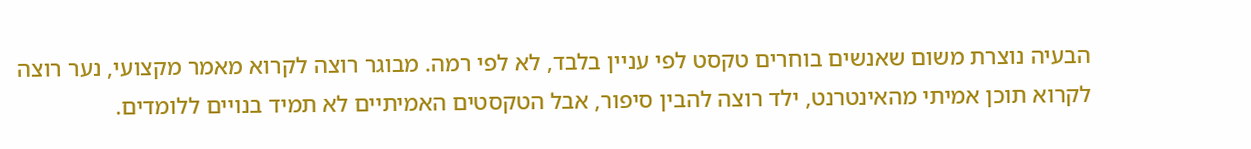הבעיה נוצרת משום שאנשים בוחרים טקסט לפי עניין בלבד, לא לפי רמה. מבוגר רוצה לקרוא מאמר מקצועי, נער רוצה לקרוא תוכן אמיתי מהאינטרנט, ילד רוצה להבין סיפור, אבל הטקסטים האמיתיים לא תמיד בנויים ללומדים.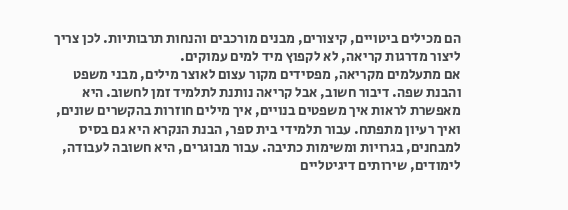הם מכילים ביטויים, קיצורים, מבנים מורכבים והנחות תרבותיות. לכן צריך ליצור מדרגות קריאה, לא לקפוץ מיד למים עמוקים.
אם מתעלמים מקריאה, מפסידים מקור עצום לאוצר מילים, מבני משפט והבנת שפה. דיבור חשוב, אבל קריאה נותנת לתלמיד זמן לחשוב. היא מאפשרת לראות איך משפטים בנויים, איך מילים חוזרות בהקשרים שונים, ואיך רעיון מתפתח. עבור תלמידי בית ספר, הבנת הנקרא היא גם בסיס למבחנים, בגרויות ומשימות כתיבה. עבור מבוגרים, היא חשובה לעבודה, לימודים, שירותים דיגיטליים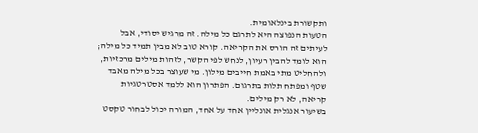ותקשורת בינלאומית.
הטעות הנפוצה היא לתרגם כל מילה. זה מרגיש יסודי, אבל לעיתים זה הורס את הקריאה. קורא טוב לא מבין תמיד כל מילה; הוא לומד להבין רעיון, לנחש לפי הקשר, לזהות מילים מרכזיות, ולהחליט מתי באמת חייבים מילון. מי שעוצר בכל מילה מאבד שטף ומפתח תלות בתרגום. הפתרון הוא ללמד אסטרטגיות קריאה, לא רק מילים.
בשיעור אנגלית אונליין אחד על אחד, המורה יכול לבחור טקסט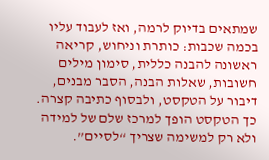שמתאים בדיוק לרמה, ואז לעבוד עליו בכמה שכבות: כותרת וניחוש, קריאה ראשונה להבנה כללית, סימון מילים חשובות, שאלות הבנה, הסבר מבנים, דיבור על הטקסט, ולבסוף כתיבה קצרה. כך הטקסט הופך למרכז שלם של למידה ולא רק למשימה שצריך “לסיים”.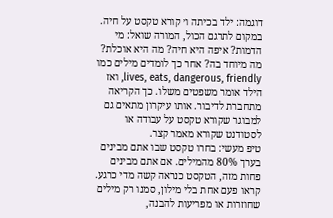דוגמה: ילד בכיתה ו׳ קורא טקסט על חיה. במקום לתרגם הכול, המורה שואל: מי הדמות? איפה היא חיה? מה היא אוכלת? מה מיוחד בה? אחר כך לומדים מילים כמו lives, eats, dangerous, friendly, ואז הילד אומר משפטים משלו. כך הקריאה מתחברת לדיבור. אותו עיקרון מתאים גם למבוגר שקורא טקסט על עבודה או לסטודנט שקורא מאמר קצר.
טיפ מעשי: בחרו טקסט שבו אתם מבינים בערך 80% מהמילים. אם אתם מבינים פחות מזה, הטקסט כנראה קשה מדי כרגע. קראו פעם אחת בלי מילון, סמנו רק מילים שחוזרות או מפריעות להבנה,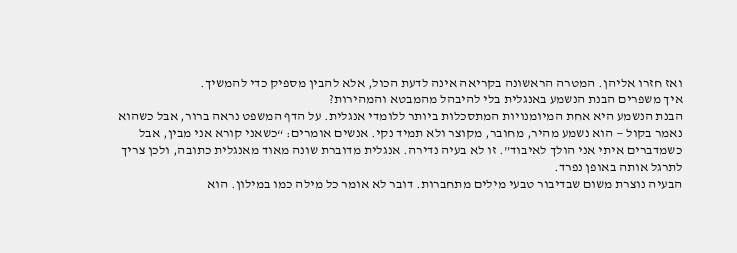ואז חזרו אליהן. המטרה הראשונה בקריאה אינה לדעת הכול, אלא להבין מספיק כדי להמשיך.
איך משפרים הבנת הנשמע באנגלית בלי להיבהל מהמבטא והמהירות?
הבנת הנשמע היא אחת המיומנויות המתסכלות ביותר ללומדי אנגלית. על הדף המשפט נראה ברור, אבל כשהוא נאמר בקול — הוא נשמע מהיר, מחובר, מקוצר ולא תמיד נקי. אנשים אומרים: “כשאני קורא אני מבין, אבל כשמדברים איתי אני הולך לאיבוד”. זו לא בעיה נדירה. אנגלית מדוברת שונה מאוד מאנגלית כתובה, ולכן צריך לתרגל אותה באופן נפרד.
הבעיה נוצרת משום שבדיבור טבעי מילים מתחברות. דובר לא אומר כל מילה כמו במילון. הוא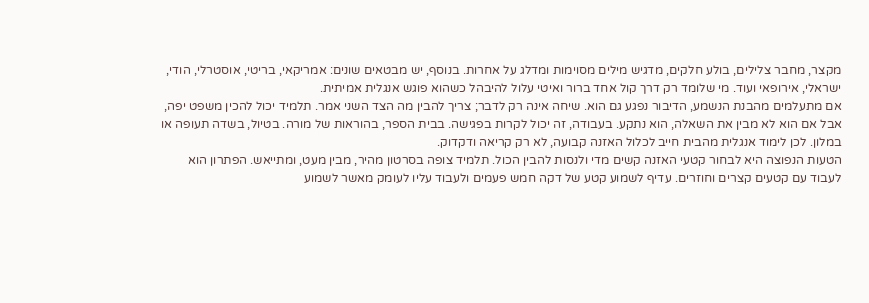מקצר, מחבר צלילים, בולע חלקים, מדגיש מילים מסוימות ומדלג על אחרות. בנוסף, יש מבטאים שונים: אמריקאי, בריטי, אוסטרלי, הודי, ישראלי, אירופאי ועוד. מי שלומד רק דרך קול אחד ברור ואיטי עלול להיבהל כשהוא פוגש אנגלית אמיתית.
אם מתעלמים מהבנת הנשמע, הדיבור נפגע גם הוא. שיחה אינה רק לדבר; צריך להבין מה הצד השני אמר. תלמיד יכול להכין משפט יפה, אבל אם הוא לא מבין את השאלה, הוא נתקע. בעבודה, זה יכול לקרות בפגישה. בבית הספר, בהוראות של מורה. בטיול, בשדה תעופה או במלון. לכן לימוד אנגלית מהבית חייב לכלול האזנה קבועה, לא רק קריאה ודקדוק.
הטעות הנפוצה היא לבחור קטעי האזנה קשים מדי ולנסות להבין הכול. תלמיד צופה בסרטון מהיר, מבין מעט, ומתייאש. הפתרון הוא לעבוד עם קטעים קצרים וחוזרים. עדיף לשמוע קטע של דקה חמש פעמים ולעבוד עליו לעומק מאשר לשמוע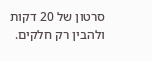סרטון של 20 דקות ולהבין רק חלקים.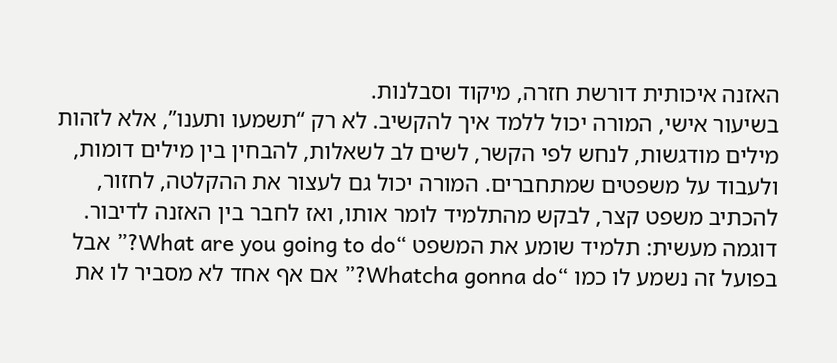האזנה איכותית דורשת חזרה, מיקוד וסבלנות.
בשיעור אישי, המורה יכול ללמד איך להקשיב. לא רק “תשמעו ותענו”, אלא לזהות מילים מודגשות, לנחש לפי הקשר, לשים לב לשאלות, להבחין בין מילים דומות, ולעבוד על משפטים שמתחברים. המורה יכול גם לעצור את ההקלטה, לחזור, להכתיב משפט קצר, לבקש מהתלמיד לומר אותו, ואז לחבר בין האזנה לדיבור.
דוגמה מעשית: תלמיד שומע את המשפט “What are you going to do?” אבל בפועל זה נשמע לו כמו “Whatcha gonna do?” אם אף אחד לא מסביר לו את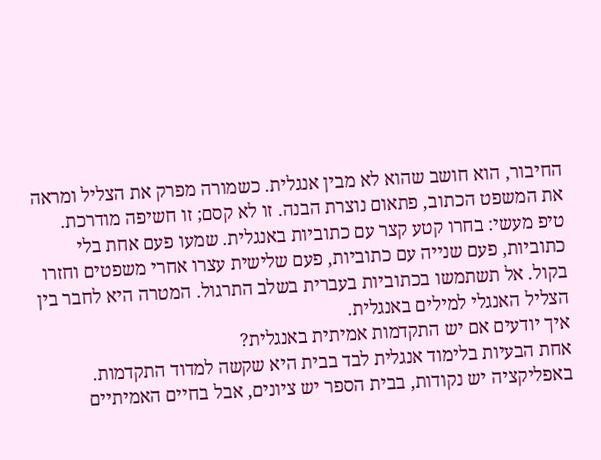החיבור, הוא חושב שהוא לא מבין אנגלית. כשמורה מפרק את הצליל ומראה את המשפט הכתוב, פתאום נוצרת הבנה. זו לא קסם; זו חשיפה מודרכת.
טיפ מעשי: בחרו קטע קצר עם כתוביות באנגלית. שמעו פעם אחת בלי כתוביות, פעם שנייה עם כתוביות, פעם שלישית עצרו אחרי משפטים וחזרו בקול. אל תשתמשו בכתוביות בעברית בשלב התרגול. המטרה היא לחבר בין הצליל האנגלי למילים באנגלית.
איך יודעים אם יש התקדמות אמיתית באנגלית?
אחת הבעיות בלימוד אנגלית לבד בבית היא שקשה למדוד התקדמות. באפליקציה יש נקודות, בבית הספר יש ציונים, אבל בחיים האמיתיים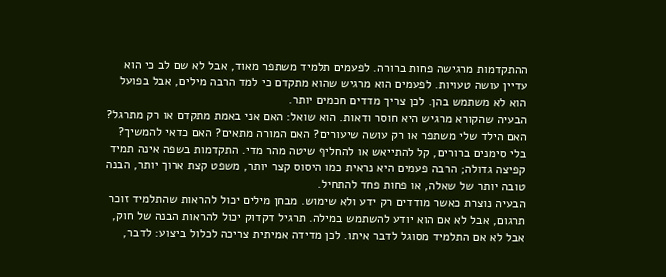ההתקדמות מרגישה פחות ברורה. לפעמים תלמיד משתפר מאוד, אבל לא שם לב כי הוא עדיין עושה טעויות. לפעמים הוא מרגיש שהוא מתקדם כי למד הרבה מילים, אבל בפועל הוא לא משתמש בהן. לכן צריך מדדים חכמים יותר.
הבעיה שהקורא מרגיש היא חוסר ודאות. הוא שואל: האם אני באמת מתקדם או רק מתרגל? האם הילד שלי משתפר או רק עושה שיעורים? האם המורה מתאים? האם כדאי להמשיך? בלי סימנים ברורים, קל להתייאש או להחליף שיטה מהר מדי. התקדמות בשפה אינה תמיד קפיצה גדולה; הרבה פעמים היא נראית כמו היסוס קצר יותר, משפט קצת ארוך יותר, הבנה טובה יותר של שאלה, או פחות פחד להתחיל.
הבעיה נוצרת כאשר מודדים רק ידע ולא שימוש. מבחן מילים יכול להראות שהתלמיד זוכר תרגום, אבל לא אם הוא יודע להשתמש במילה. תרגיל דקדוק יכול להראות הבנה של חוק, אבל לא אם התלמיד מסוגל לדבר איתו. לכן מדידה אמיתית צריכה לכלול ביצוע: לדבר,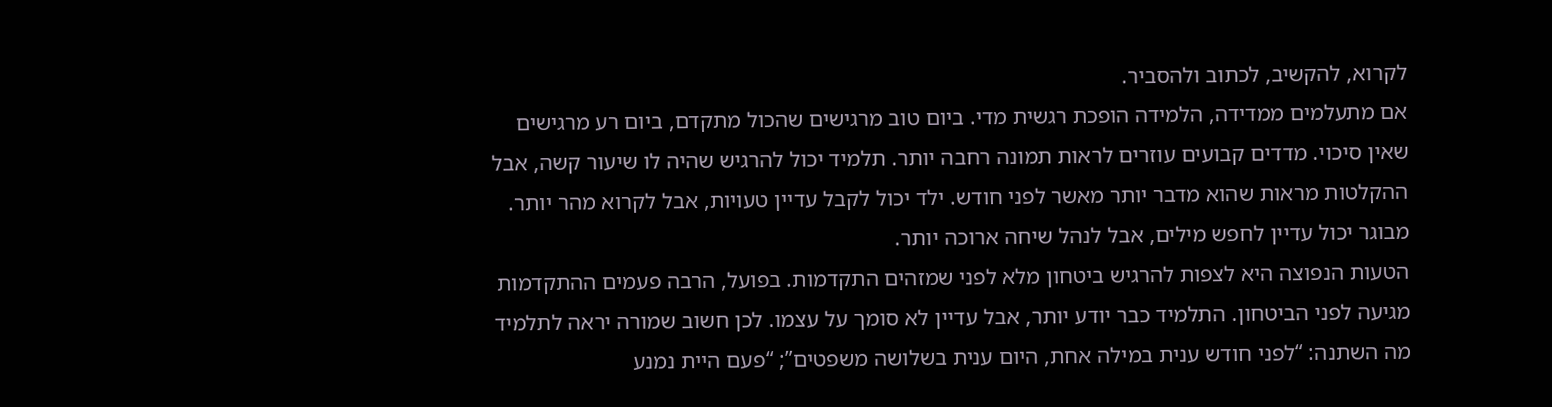לקרוא, להקשיב, לכתוב ולהסביר.
אם מתעלמים ממדידה, הלמידה הופכת רגשית מדי. ביום טוב מרגישים שהכול מתקדם, ביום רע מרגישים שאין סיכוי. מדדים קבועים עוזרים לראות תמונה רחבה יותר. תלמיד יכול להרגיש שהיה לו שיעור קשה, אבל ההקלטות מראות שהוא מדבר יותר מאשר לפני חודש. ילד יכול לקבל עדיין טעויות, אבל לקרוא מהר יותר. מבוגר יכול עדיין לחפש מילים, אבל לנהל שיחה ארוכה יותר.
הטעות הנפוצה היא לצפות להרגיש ביטחון מלא לפני שמזהים התקדמות. בפועל, הרבה פעמים ההתקדמות מגיעה לפני הביטחון. התלמיד כבר יודע יותר, אבל עדיין לא סומך על עצמו. לכן חשוב שמורה יראה לתלמיד מה השתנה: “לפני חודש ענית במילה אחת, היום ענית בשלושה משפטים”; “פעם היית נמנע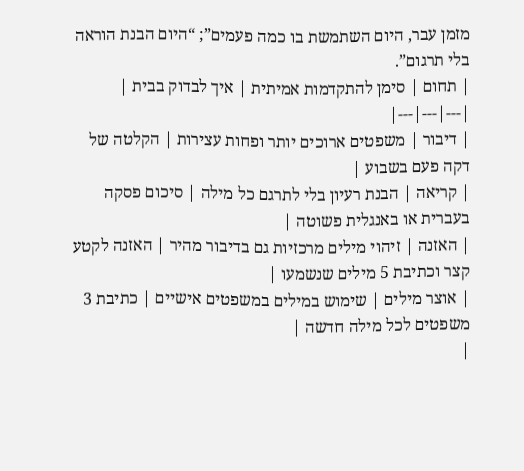מזמן עבר, היום השתמשת בו כמה פעמים”; “היום הבנת הוראה בלי תרגום”.
| תחום | סימן להתקדמות אמיתית | איך לבדוק בבית |
|---|---|---|
| דיבור | משפטים ארוכים יותר ופחות עצירות | הקלטה של דקה פעם בשבוע |
| קריאה | הבנת רעיון בלי לתרגם כל מילה | סיכום פסקה בעברית או באנגלית פשוטה |
| האזנה | זיהוי מילים מרכזיות גם בדיבור מהיר | האזנה לקטע קצר וכתיבת 5 מילים שנשמעו |
| אוצר מילים | שימוש במילים במשפטים אישיים | כתיבת 3 משפטים לכל מילה חדשה |
|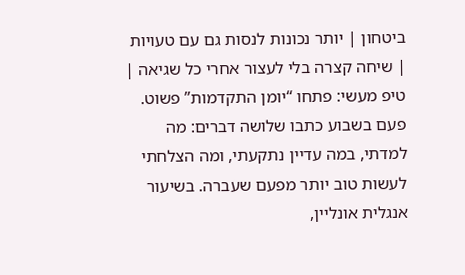ביטחון | יותר נכונות לנסות גם עם טעויות | שיחה קצרה בלי לעצור אחרי כל שגיאה |
טיפ מעשי: פתחו “יומן התקדמות” פשוט. פעם בשבוע כתבו שלושה דברים: מה למדתי, במה עדיין נתקעתי, ומה הצלחתי לעשות טוב יותר מפעם שעברה. בשיעור אנגלית אונליין,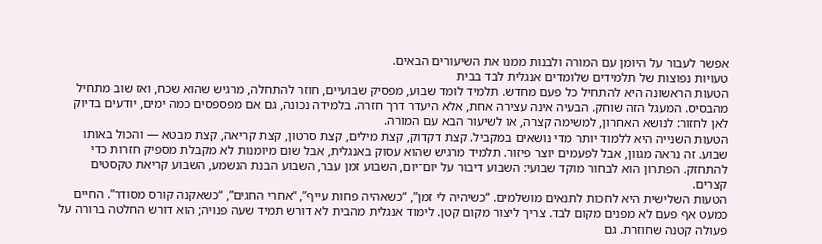אפשר לעבור על היומן עם המורה ולבנות ממנו את השיעורים הבאים.
טעויות נפוצות של תלמידים שלומדים אנגלית לבד בבית
הטעות הראשונה היא להתחיל כל פעם מחדש. תלמיד לומד שבוע, מפסיק שבועיים, חוזר להתחלה, מרגיש שהוא שכח, ואז שוב מתחיל מהבסיס. המעגל הזה שוחק. הבעיה אינה עצירה אחת, אלא היעדר דרך חזרה. בלמידה נכונה, גם אם מפספסים כמה ימים, יודעים בדיוק לאן לחזור: לנושא האחרון, למשימה קצרה, או לשיעור הבא עם המורה.
הטעות השנייה היא ללמוד יותר מדי נושאים במקביל. קצת דקדוק, קצת מילים, קצת סרטון, קצת קריאה, קצת מבטא — והכול באותו שבוע. זה נראה מגוון, אבל לפעמים יוצר פיזור. תלמיד מרגיש שהוא עסוק באנגלית, אבל שום מיומנות לא מקבלת מספיק חזרות כדי להתחזק. הפתרון הוא לבחור מוקד שבועי: השבוע דיבור על יום־יום, השבוע זמן עבר, השבוע הבנת הנשמע, השבוע קריאת טקסטים קצרים.
הטעות השלישית היא לחכות לתנאים מושלמים. “כשיהיה לי זמן”, “כשאהיה פחות עייף”, “אחרי החגים”, “כשאקנה קורס מסודר”. החיים כמעט אף פעם לא מפנים מקום לבד. צריך ליצור מקום קטן. לימוד אנגלית מהבית לא דורש תמיד שעה פנויה; הוא דורש החלטה ברורה על פעולה קטנה שחוזרת. גם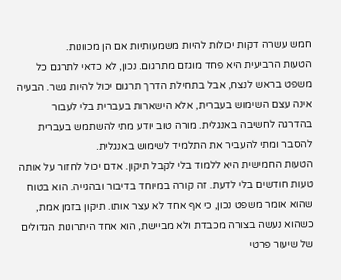חמש עשרה דקות יכולות להיות משמעותיות אם הן מכוונות.
הטעות הרביעית היא פחד מוגזם מתרגום. נכון, לא כדאי לתרגם כל משפט בראש לנצח, אבל בתחילת הדרך תרגום יכול להיות גשר. הבעיה אינה עצם השימוש בעברית, אלא הישארות בעברית בלי לעבור בהדרגה לחשיבה באנגלית. מורה טוב יודע מתי להשתמש בעברית להסבר ומתי להעביר את התלמיד לשימוש באנגלית.
הטעות החמישית היא ללמוד בלי לקבל תיקון. אדם יכול לחזור על אותה טעות חודשים בלי לדעת. זה קורה במיוחד בדיבור ובהגייה. הוא בטוח שהוא אומר משפט נכון, כי אף אחד לא עצר אותו. תיקון בזמן אמת, כשהוא נעשה בצורה מכבדת ולא מביישת, הוא אחד היתרונות הגדולים של שיעור פרטי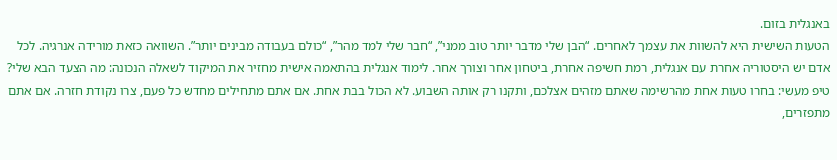באנגלית בזום.
הטעות השישית היא להשוות את עצמך לאחרים. “הבן שלי מדבר יותר טוב ממני”, “חבר שלי למד מהר”, “כולם בעבודה מבינים יותר”. השוואה כזאת מורידה אנרגיה. לכל אדם יש היסטוריה אחרת עם אנגלית, רמת חשיפה אחרת, ביטחון אחר וצורך אחר. לימוד אנגלית בהתאמה אישית מחזיר את המיקוד לשאלה הנכונה: מה הצעד הבא שלי?
טיפ מעשי: בחרו טעות אחת מהרשימה שאתם מזהים אצלכם, ותקנו רק אותה השבוע. לא הכול בבת אחת. אם אתם מתחילים מחדש כל פעם, צרו נקודת חזרה. אם אתם מתפזרים,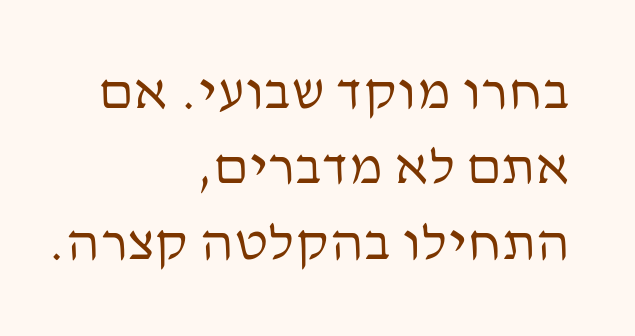בחרו מוקד שבועי. אם אתם לא מדברים, התחילו בהקלטה קצרה.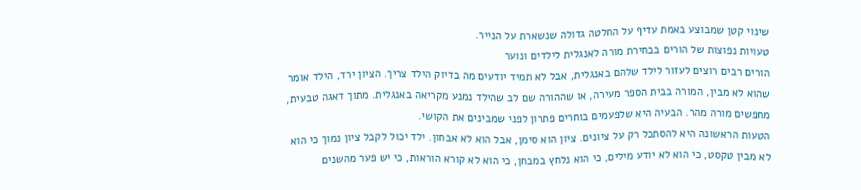שינוי קטן שמבוצע באמת עדיף על החלטה גדולה שנשארת על הנייר.
טעויות נפוצות של הורים בבחירת מורה לאנגלית לילדים ונוער
הורים רבים רוצים לעזור לילד שלהם באנגלית, אבל לא תמיד יודעים מה בדיוק הילד צריך. הציון ירד, הילד אומר שהוא לא מבין, המורה בבית הספר מעירה, או שההורה שם לב שהילד נמנע מקריאה באנגלית. מתוך דאגה טבעית, מחפשים מורה מהר. הבעיה היא שלפעמים בוחרים פתרון לפני שמבינים את הקושי.
הטעות הראשונה היא להסתכל רק על ציונים. ציון הוא סימן, אבל הוא לא אבחון. ילד יכול לקבל ציון נמוך כי הוא לא מבין טקסט, כי הוא לא יודע מילים, כי הוא נלחץ במבחן, כי הוא לא קורא הוראות, כי יש פער מהשנים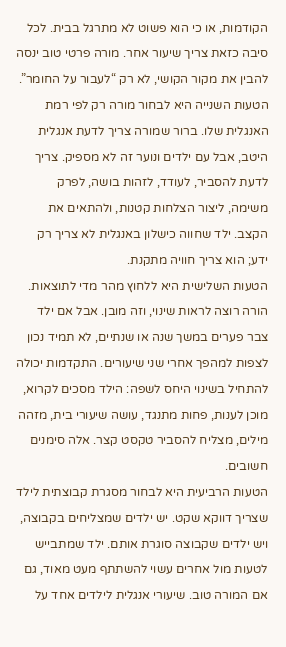הקודמות, או כי הוא פשוט לא מתרגל בבית. לכל סיבה כזאת צריך שיעור אחר. מורה פרטי טוב ינסה להבין את מקור הקושי, לא רק “לעבור על החומר”.
הטעות השנייה היא לבחור מורה רק לפי רמת האנגלית שלו. ברור שמורה צריך לדעת אנגלית היטב, אבל עם ילדים ונוער זה לא מספיק. צריך לדעת להסביר, לעודד, לזהות בושה, לפרק משימה, ליצור הצלחות קטנות, ולהתאים את הקצב. ילד שחווה כישלון באנגלית לא צריך רק ידע; הוא צריך חוויה מתקנת.
הטעות השלישית היא ללחוץ מהר מדי לתוצאות. הורה רוצה לראות שינוי, וזה מובן. אבל אם ילד צבר פערים במשך שנה או שנתיים, לא תמיד נכון לצפות למהפך אחרי שני שיעורים. התקדמות יכולה להתחיל בשינוי היחס לשפה: הילד מסכים לקרוא, מוכן לענות, פחות מתנגד, עושה שיעורי בית, מזהה מילים, מצליח להסביר טקסט קצר. אלה סימנים חשובים.
הטעות הרביעית היא לבחור מסגרת קבוצתית לילד שצריך דווקא שקט. יש ילדים שמצליחים בקבוצה, ויש ילדים שקבוצה סוגרת אותם. ילד שמתבייש לטעות מול אחרים עשוי להשתתף מעט מאוד, גם אם המורה טוב. שיעורי אנגלית לילדים אחד על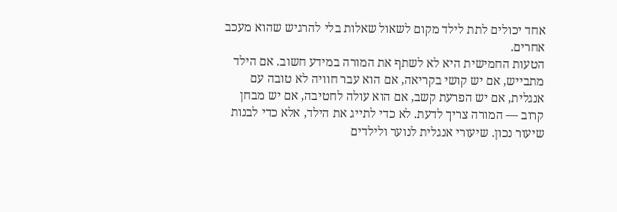אחד יכולים לתת לילד מקום לשאול שאלות בלי להרגיש שהוא מעכב אחרים.
הטעות החמישית היא לא לשתף את המורה במידע חשוב. אם הילד מתבייש, אם יש קושי בקריאה, אם הוא עבר חוויה לא טובה עם אנגלית, אם יש הפרעת קשב, אם הוא עולה לחטיבה, אם יש מבחן קרוב — המורה צריך לדעת. לא כדי לתייג את הילד, אלא כדי לבנות שיעור נכון. שיעורי אנגלית לנוער ולילדים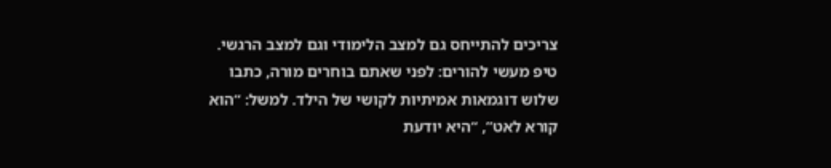צריכים להתייחס גם למצב הלימודי וגם למצב הרגשי.
טיפ מעשי להורים: לפני שאתם בוחרים מורה, כתבו שלוש דוגמאות אמיתיות לקושי של הילד. למשל: “הוא קורא לאט”, “היא יודעת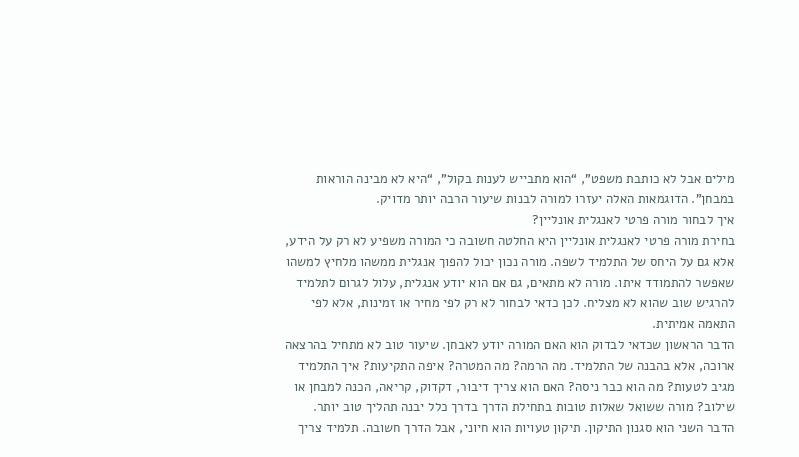מילים אבל לא כותבת משפט”, “הוא מתבייש לענות בקול”, “היא לא מבינה הוראות במבחן”. הדוגמאות האלה יעזרו למורה לבנות שיעור הרבה יותר מדויק.
איך לבחור מורה פרטי לאנגלית אונליין?
בחירת מורה פרטי לאנגלית אונליין היא החלטה חשובה כי המורה משפיע לא רק על הידע, אלא גם על היחס של התלמיד לשפה. מורה נכון יכול להפוך אנגלית ממשהו מלחיץ למשהו שאפשר להתמודד איתו. מורה לא מתאים, גם אם הוא יודע אנגלית, עלול לגרום לתלמיד להרגיש שוב שהוא לא מצליח. לכן כדאי לבחור לא רק לפי מחיר או זמינות, אלא לפי התאמה אמיתית.
הדבר הראשון שכדאי לבדוק הוא האם המורה יודע לאבחן. שיעור טוב לא מתחיל בהרצאה ארוכה, אלא בהבנה של התלמיד. מה הרמה? מה המטרה? איפה התקיעות? איך התלמיד מגיב לטעות? מה הוא כבר ניסה? האם הוא צריך דיבור, דקדוק, קריאה, הכנה למבחן או שילוב? מורה ששואל שאלות טובות בתחילת הדרך בדרך כלל יבנה תהליך טוב יותר.
הדבר השני הוא סגנון התיקון. תיקון טעויות הוא חיוני, אבל הדרך חשובה. תלמיד צריך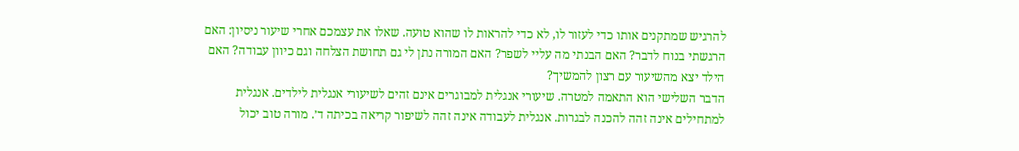להרגיש שמתקנים אותו כדי לעזור לו, לא כדי להראות לו שהוא טועה. שאלו את עצמכם אחרי שיעור ניסיון: האם הרגשתי בנוח לדבר? האם הבנתי מה עליי לשפר? האם המורה נתן לי גם תחושת הצלחה וגם כיוון עבודה? האם הילד יצא מהשיעור עם רצון להמשיך?
הדבר השלישי הוא התאמה למטרה. שיעורי אנגלית למבוגרים אינם זהים לשיעורי אנגלית לילדים. אנגלית למתחילים אינה זהה להכנה לבגרות. אנגלית לעבודה אינה זהה לשיפור קריאה בכיתה ד׳. מורה טוב יכול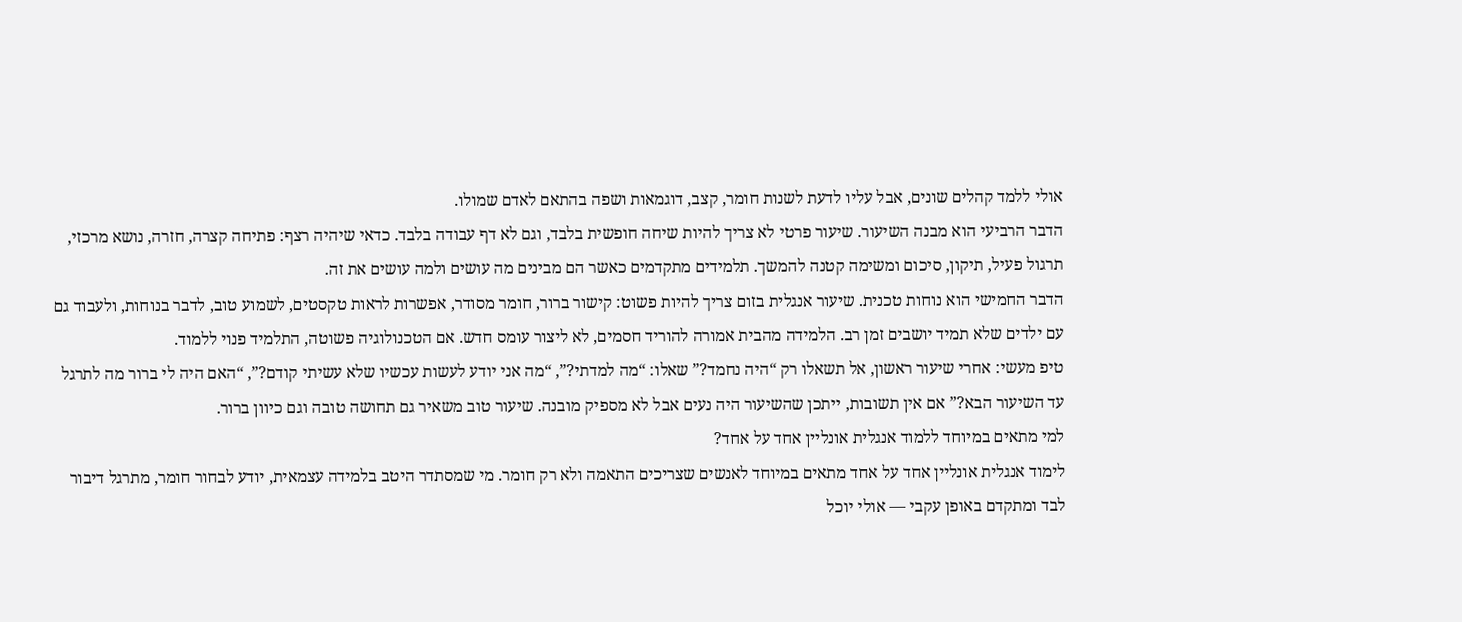אולי ללמד קהלים שונים, אבל עליו לדעת לשנות חומר, קצב, דוגמאות ושפה בהתאם לאדם שמולו.
הדבר הרביעי הוא מבנה השיעור. שיעור פרטי לא צריך להיות שיחה חופשית בלבד, וגם לא דף עבודה בלבד. כדאי שיהיה רצף: פתיחה קצרה, חזרה, נושא מרכזי, תרגול פעיל, תיקון, סיכום ומשימה קטנה להמשך. תלמידים מתקדמים כאשר הם מבינים מה עושים ולמה עושים את זה.
הדבר החמישי הוא נוחות טכנית. שיעור אנגלית בזום צריך להיות פשוט: קישור ברור, חומר מסודר, אפשרות לראות טקסטים, לשמוע טוב, לדבר בנוחות, ולעבוד גם עם ילדים שלא תמיד יושבים זמן רב. הלמידה מהבית אמורה להוריד חסמים, לא ליצור עומס חדש. אם הטכנולוגיה פשוטה, התלמיד פנוי ללמוד.
טיפ מעשי: אחרי שיעור ראשון, אל תשאלו רק “היה נחמד?” שאלו: “מה למדתי?”, “מה אני יודע לעשות עכשיו שלא עשיתי קודם?”, “האם היה לי ברור מה לתרגל עד השיעור הבא?” אם אין תשובות, ייתכן שהשיעור היה נעים אבל לא מספיק מובנה. שיעור טוב משאיר גם תחושה טובה וגם כיוון ברור.
למי מתאים במיוחד ללמוד אנגלית אונליין אחד על אחד?
לימוד אנגלית אונליין אחד על אחד מתאים במיוחד לאנשים שצריכים התאמה ולא רק חומר. מי שמסתדר היטב בלמידה עצמאית, יודע לבחור חומר, מתרגל דיבור לבד ומתקדם באופן עקבי — אולי יוכל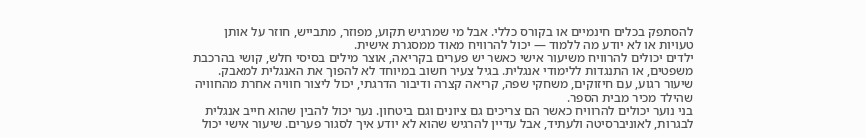להסתפק בכלים חינמיים או בקורס כללי. אבל מי שמרגיש תקוע, מפוזר, מתבייש, חוזר על אותן טעויות או לא יודע מה ללמוד — יכול להרוויח מאוד ממסגרת אישית.
ילדים יכולים להרוויח משיעור אישי כאשר יש פערים בקריאה, אוצר מילים בסיסי חלש, קושי בהרכבת משפטים, או התנגדות ללימודי אנגלית. בגיל צעיר חשוב במיוחד לא להפוך את האנגלית למאבק. שיעור רגוע, עם חיזוקים, משחקי שפה, קריאה קצרה ודיבור הדרגתי, יכול ליצור חוויה אחרת מהחוויה שהילד מכיר מבית הספר.
בני נוער יכולים להרוויח כאשר הם צריכים גם ציונים וגם ביטחון. נער יכול להבין שהוא חייב אנגלית לבגרות, לאוניברסיטה ולעתיד, אבל עדיין להרגיש שהוא לא יודע איך לסגור פערים. שיעור אישי יכול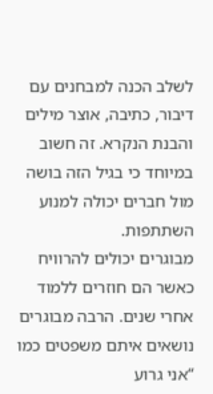לשלב הכנה למבחנים עם דיבור, כתיבה, אוצר מילים והבנת הנקרא. זה חשוב במיוחד כי בגיל הזה בושה מול חברים יכולה למנוע השתתפות.
מבוגרים יכולים להרוויח כאשר הם חוזרים ללמוד אחרי שנים. הרבה מבוגרים נושאים איתם משפטים כמו “אני גרוע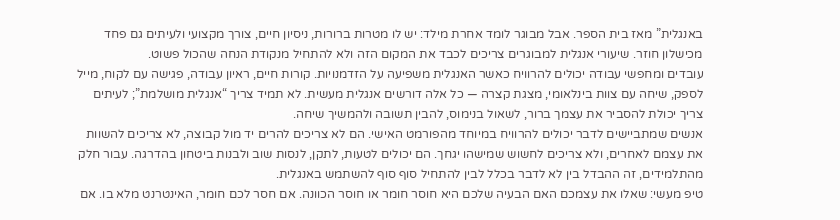באנגלית” מאז בית הספר. אבל מבוגר לומד אחרת מילד: יש לו מטרות ברורות, ניסיון חיים, צורך מקצועי ולעיתים גם פחד מכישלון חוזר. שיעורי אנגלית למבוגרים צריכים לכבד את המקום הזה ולא להתחיל מנקודת הנחה שהכול פשוט.
עובדים ומחפשי עבודה יכולים להרוויח כאשר האנגלית משפיעה על הזדמנויות. קורות חיים, ראיון עבודה, פגישה עם לקוח, מייל לספק, שיחה עם צוות בינלאומי, מצגת קצרה — כל אלה דורשים אנגלית מעשית. לא תמיד צריך “אנגלית מושלמת”; לעיתים צריך יכולת להסביר את עצמך ברור, לשאול בנימוס, להבין תשובה ולהמשיך שיחה.
אנשים שמתביישים לדבר יכולים להרוויח במיוחד מהפורמט האישי. הם לא צריכים להרים יד מול קבוצה, לא צריכים להשוות את עצמם לאחרים, ולא צריכים לחשוש שמישהו יגחך. הם יכולים לטעות, לתקן, לנסות שוב ולבנות ביטחון בהדרגה. עבור חלק מהתלמידים, זה ההבדל בין לא לדבר בכלל לבין להתחיל סוף סוף להשתמש באנגלית.
טיפ מעשי: שאלו את עצמכם האם הבעיה שלכם היא חוסר חומר או חוסר הכוונה. אם חסר לכם חומר, האינטרנט מלא בו. אם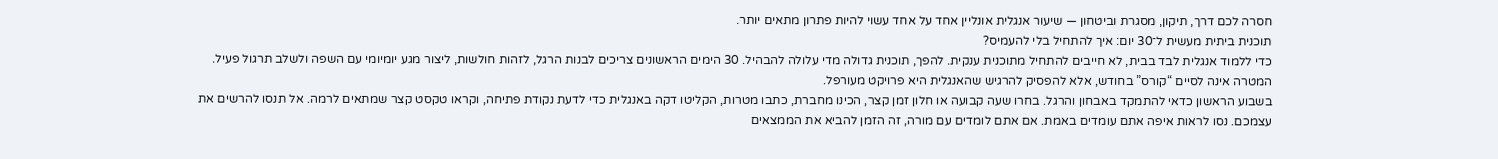חסרה לכם דרך, תיקון, מסגרת וביטחון — שיעור אנגלית אונליין אחד על אחד עשוי להיות פתרון מתאים יותר.
תוכנית ביתית מעשית ל־30 יום: איך להתחיל בלי להעמיס?
כדי ללמוד אנגלית לבד בבית, לא חייבים להתחיל מתוכנית ענקית. להפך, תוכנית גדולה מדי עלולה להבהיל. 30 הימים הראשונים צריכים לבנות הרגל, לזהות חולשות, ליצור מגע יומיומי עם השפה ולשלב תרגול פעיל. המטרה אינה לסיים “קורס” בחודש, אלא להפסיק להרגיש שהאנגלית היא פרויקט מעורפל.
בשבוע הראשון כדאי להתמקד באבחון והרגל. בחרו שעה קבועה או חלון זמן קצר, הכינו מחברת, כתבו מטרות, הקליטו דקה באנגלית כדי לדעת נקודת פתיחה, וקראו טקסט קצר שמתאים לרמה. אל תנסו להרשים את עצמכם. נסו לראות איפה אתם עומדים באמת. אם אתם לומדים עם מורה, זה הזמן להביא את הממצאים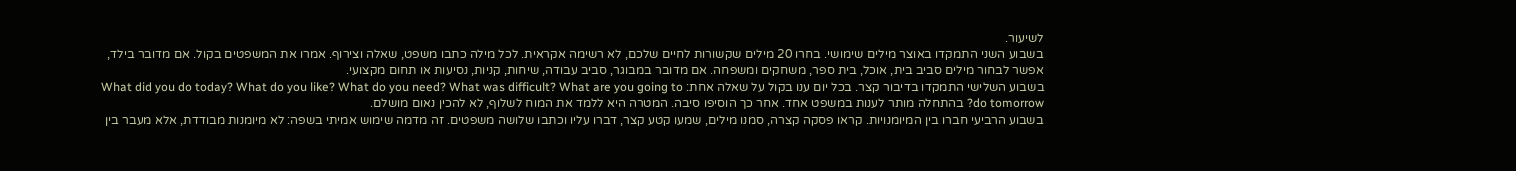לשיעור.
בשבוע השני התמקדו באוצר מילים שימושי. בחרו 20 מילים שקשורות לחיים שלכם, לא רשימה אקראית. לכל מילה כתבו משפט, שאלה וצירוף. אמרו את המשפטים בקול. אם מדובר בילד, אפשר לבחור מילים סביב בית, אוכל, בית ספר, משחקים ומשפחה. אם מדובר במבוגר, סביב עבודה, שיחות, קניות, נסיעות או תחום מקצועי.
בשבוע השלישי התמקדו בדיבור קצר. בכל יום ענו בקול על שאלה אחת: What did you do today? What do you like? What do you need? What was difficult? What are you going to do tomorrow? בהתחלה מותר לענות במשפט אחד. אחר כך הוסיפו סיבה. המטרה היא ללמד את המוח לשלוף, לא להכין נאום מושלם.
בשבוע הרביעי חברו בין המיומנויות. קראו פסקה קצרה, סמנו מילים, שמעו קטע קצר, דברו עליו וכתבו שלושה משפטים. זה מדמה שימוש אמיתי בשפה: לא מיומנות מבודדת, אלא מעבר בין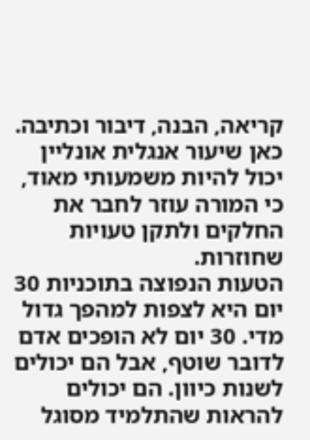קריאה, הבנה, דיבור וכתיבה. כאן שיעור אנגלית אונליין יכול להיות משמעותי מאוד, כי המורה עוזר לחבר את החלקים ולתקן טעויות שחוזרות.
הטעות הנפוצה בתוכניות 30 יום היא לצפות למהפך גדול מדי. 30 יום לא הופכים אדם לדובר שוטף, אבל הם יכולים לשנות כיוון. הם יכולים להראות שהתלמיד מסוגל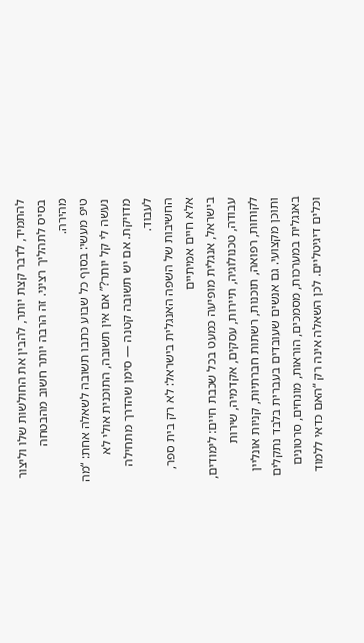להתמיד, לדבר קצת יותר, להבין את החולשות שלו וליצור בסיס לתהליך רציני. זה הרבה יותר חשוב מהבטחה מהירה.
טיפ מעשי: בסוף כל שבוע כתבו תשובה לשאלה אחת: “מה נעשה לי קל יותר?” אם אין תשובה, התוכנית אולי לא מדויקת. אם יש תשובה קטנה — סימן שהדרך מתחילה לעבוד.
החשיבות של השפה האנגלית בישראל: לא רק בית ספר, אלא חיים אמיתיים
בישראל, אנגלית מופיעה כמעט בכל שכבת חיים: לימודים, עבודה, טכנולוגיה, תיירות, עסקים, אקדמיה, שירות לקוחות, רפואה, תוכנות, רשתות חברתיות, קניות אונליין ותוכן מקצועי. גם אנשים שעובדים בעברית בלבד נתקלים באנגלית במערכות, מסמכים, הוראות, מונחים, סרטונים וכלים דיגיטליים. לכן השאלה אינה רק “האם כדאי ללמוד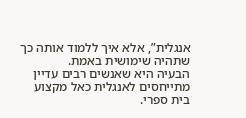אנגלית”, אלא איך ללמוד אותה כך שתהיה שימושית באמת.
הבעיה היא שאנשים רבים עדיין מתייחסים לאנגלית כאל מקצוע בית ספרי.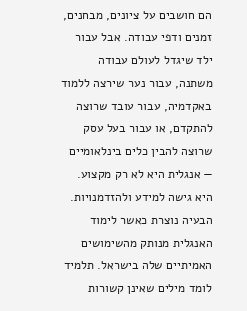הם חושבים על ציונים, מבחנים, זמנים ודפי עבודה. אבל עבור ילד שיגדל לעולם עבודה משתנה, עבור נער שירצה ללמוד באקדמיה, עבור עובד שרוצה להתקדם, או עבור בעל עסק שרוצה להבין כלים בינלאומיים — אנגלית היא לא רק מקצוע. היא גישה למידע ולהזדמנויות.
הבעיה נוצרת כאשר לימוד האנגלית מנותק מהשימושים האמיתיים שלה בישראל. תלמיד לומד מילים שאינן קשורות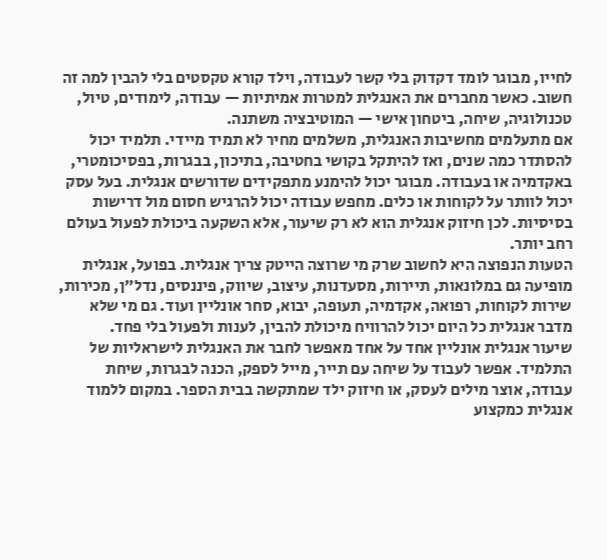לחייו, מבוגר לומד דקדוק בלי קשר לעבודה, וילד קורא טקסטים בלי להבין למה זה חשוב. כאשר מחברים את האנגלית למטרות אמיתיות — עבודה, לימודים, טיול, טכנולוגיה, שיחה, ביטחון אישי — המוטיבציה משתנה.
אם מתעלמים מחשיבות האנגלית, משלמים מחיר לא תמיד מיידי. תלמיד יכול להסתדר כמה שנים, ואז להיתקל בקושי בחטיבה, בתיכון, בבגרות, בפסיכומטרי, באקדמיה או בעבודה. מבוגר יכול להימנע מתפקידים שדורשים אנגלית. בעל עסק יכול לוותר על לקוחות או כלים. מחפש עבודה יכול להרגיש חסום מול דרישות בסיסיות. לכן חיזוק אנגלית הוא לא רק שיעור, אלא השקעה ביכולת לפעול בעולם רחב יותר.
הטעות הנפוצה היא לחשוב שרק מי שרוצה הייטק צריך אנגלית. בפועל, אנגלית מופיעה גם במלונאות, תיירות, מסעדנות, עיצוב, שיווק, פיננסים, נדל״ן, מכירות, שירות לקוחות, רפואה, אקדמיה, תעופה, יבוא, סחר אונליין ועוד. גם מי שלא מדבר אנגלית כל היום יכול להרוויח מיכולת להבין, לענות ולפעול בלי פחד.
שיעור אנגלית אונליין אחד על אחד מאפשר לחבר את האנגלית לישראליות של התלמיד. אפשר לעבוד על שיחה עם תייר, מייל לספק, הכנה לבגרות, שיחת עבודה, אוצר מילים לעסק, או חיזוק ילד שמתקשה בבית הספר. במקום ללמוד אנגלית כמקצוע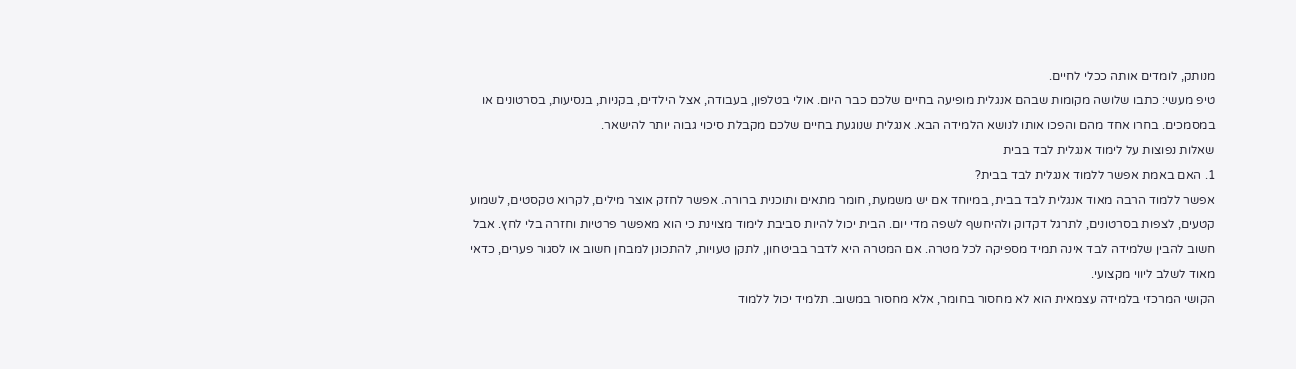מנותק, לומדים אותה ככלי לחיים.
טיפ מעשי: כתבו שלושה מקומות שבהם אנגלית מופיעה בחיים שלכם כבר היום. אולי בטלפון, בעבודה, אצל הילדים, בקניות, בנסיעות, בסרטונים או במסמכים. בחרו אחד מהם והפכו אותו לנושא הלמידה הבא. אנגלית שנוגעת בחיים שלכם מקבלת סיכוי גבוה יותר להישאר.
שאלות נפוצות על לימוד אנגלית לבד בבית
1. האם באמת אפשר ללמוד אנגלית לבד בבית?
אפשר ללמוד הרבה מאוד אנגלית לבד בבית, במיוחד אם יש משמעת, חומר מתאים ותוכנית ברורה. אפשר לחזק אוצר מילים, לקרוא טקסטים, לשמוע קטעים, לצפות בסרטונים, לתרגל דקדוק ולהיחשף לשפה מדי יום. הבית יכול להיות סביבת לימוד מצוינת כי הוא מאפשר פרטיות וחזרה בלי לחץ. אבל חשוב להבין שלמידה לבד אינה תמיד מספיקה לכל מטרה. אם המטרה היא לדבר בביטחון, לתקן טעויות, להתכונן למבחן חשוב או לסגור פערים, כדאי מאוד לשלב ליווי מקצועי.
הקושי המרכזי בלמידה עצמאית הוא לא מחסור בחומר, אלא מחסור במשוב. תלמיד יכול ללמוד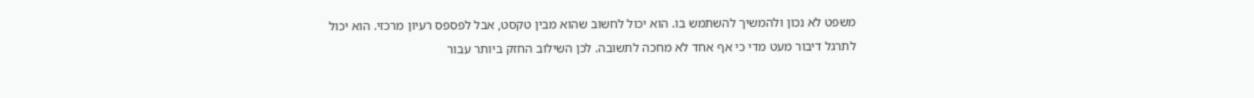משפט לא נכון ולהמשיך להשתמש בו. הוא יכול לחשוב שהוא מבין טקסט, אבל לפספס רעיון מרכזי. הוא יכול לתרגל דיבור מעט מדי כי אף אחד לא מחכה לתשובה. לכן השילוב החזק ביותר עבור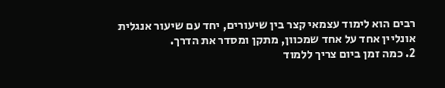רבים הוא לימוד עצמאי קצר בין שיעורים, יחד עם שיעור אנגלית אונליין אחד על אחד שמכוון, מתקן ומסדר את הדרך.
2. כמה זמן ביום צריך ללמוד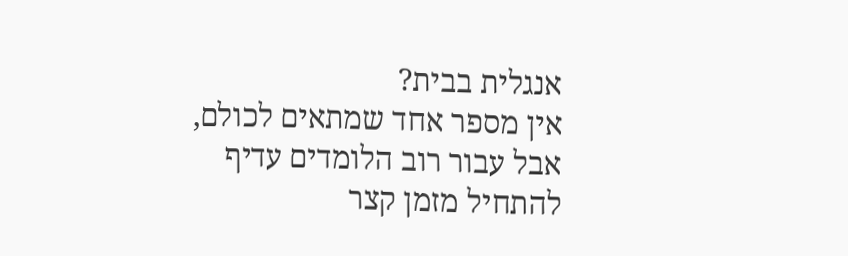אנגלית בבית?
אין מספר אחד שמתאים לכולם, אבל עבור רוב הלומדים עדיף להתחיל מזמן קצר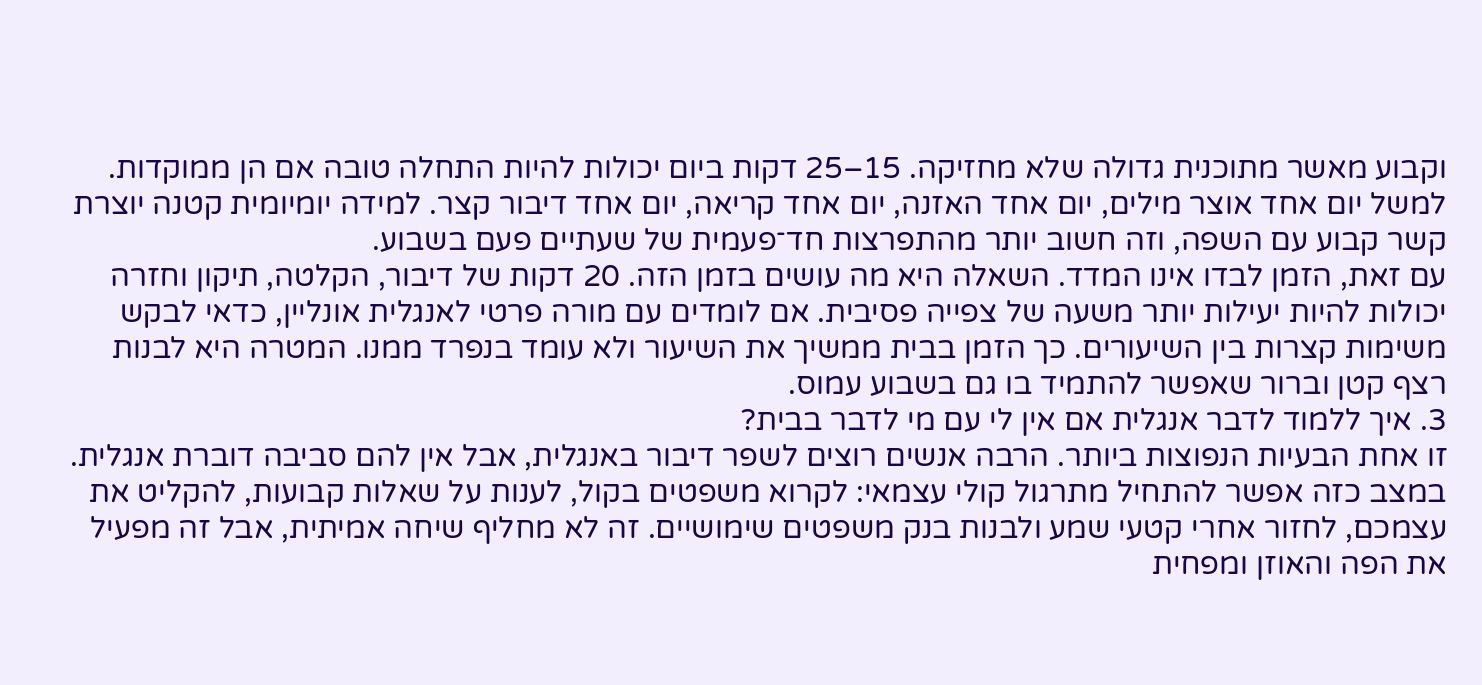וקבוע מאשר מתוכנית גדולה שלא מחזיקה. 15–25 דקות ביום יכולות להיות התחלה טובה אם הן ממוקדות. למשל יום אחד אוצר מילים, יום אחד האזנה, יום אחד קריאה, יום אחד דיבור קצר. למידה יומיומית קטנה יוצרת קשר קבוע עם השפה, וזה חשוב יותר מהתפרצות חד־פעמית של שעתיים פעם בשבוע.
עם זאת, הזמן לבדו אינו המדד. השאלה היא מה עושים בזמן הזה. 20 דקות של דיבור, הקלטה, תיקון וחזרה יכולות להיות יעילות יותר משעה של צפייה פסיבית. אם לומדים עם מורה פרטי לאנגלית אונליין, כדאי לבקש משימות קצרות בין השיעורים. כך הזמן בבית ממשיך את השיעור ולא עומד בנפרד ממנו. המטרה היא לבנות רצף קטן וברור שאפשר להתמיד בו גם בשבוע עמוס.
3. איך ללמוד לדבר אנגלית אם אין לי עם מי לדבר בבית?
זו אחת הבעיות הנפוצות ביותר. הרבה אנשים רוצים לשפר דיבור באנגלית, אבל אין להם סביבה דוברת אנגלית. במצב כזה אפשר להתחיל מתרגול קולי עצמאי: לקרוא משפטים בקול, לענות על שאלות קבועות, להקליט את עצמכם, לחזור אחרי קטעי שמע ולבנות בנק משפטים שימושיים. זה לא מחליף שיחה אמיתית, אבל זה מפעיל את הפה והאוזן ומפחית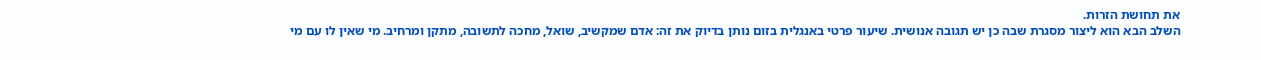את תחושת הזרות.
השלב הבא הוא ליצור מסגרת שבה כן יש תגובה אנושית. שיעור פרטי באנגלית בזום נותן בדיוק את זה: אדם שמקשיב, שואל, מחכה לתשובה, מתקן ומרחיב. מי שאין לו עם מי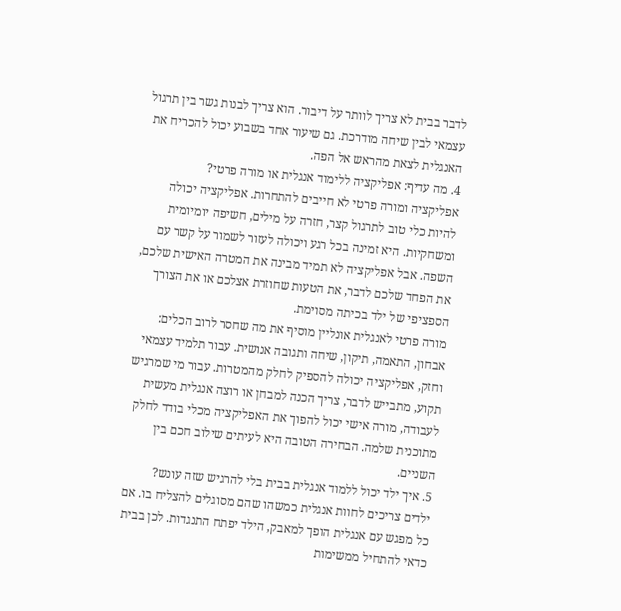לדבר בבית לא צריך לוותר על דיבור. הוא צריך לבנות גשר בין תרגול עצמאי לבין שיחה מודרכת. גם שיעור אחד בשבוע יכול להכריח את האנגלית לצאת מהראש אל הפה.
4. מה עדיף: אפליקציה ללימוד אנגלית או מורה פרטי?
אפליקציה ומורה פרטי לא חייבים להתחרות. אפליקציה יכולה להיות כלי טוב לתרגול קצר, חזרה על מילים, חשיפה יומיומית ומשחקיות. היא זמינה בכל רגע ויכולה לעזור לשמור על קשר עם השפה. אבל אפליקציה לא תמיד מבינה את המטרה האישית שלכם, את הפחד שלכם לדבר, את הטעות שחוזרת אצלכם או את הצורך הספציפי של ילד בכיתה מסוימת.
מורה פרטי לאנגלית אונליין מוסיף את מה שחסר לרוב הכלים: אבחון, התאמה, תיקון, שיחה ותגובה אנושית. עבור תלמיד עצמאי וחזק, אפליקציה יכולה להספיק לחלק מהמטרות. עבור מי שמרגיש תקוע, מתבייש לדבר, צריך הכנה למבחן או רוצה אנגלית מעשית לעבודה, מורה אישי יכול להפוך את האפליקציה מכלי בודד לחלק מתוכנית שלמה. הבחירה הטובה היא לעיתים שילוב חכם בין השניים.
5. איך ילד יכול ללמוד אנגלית בבית בלי להרגיש שזה עונש?
ילדים צריכים לחוות אנגלית כמשהו שהם מסוגלים להצליח בו. אם כל מפגש עם אנגלית הופך למאבק, הילד יפתח התנגדות. לכן בבית כדאי להתחיל ממשימות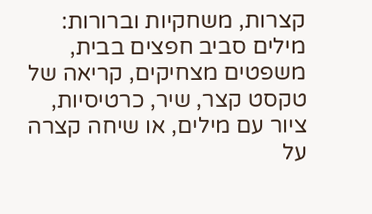קצרות, משחקיות וברורות: מילים סביב חפצים בבית, משפטים מצחיקים, קריאה של טקסט קצר, שיר, כרטיסיות, ציור עם מילים, או שיחה קצרה על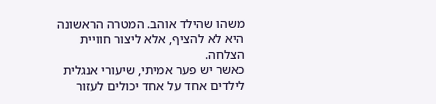משהו שהילד אוהב. המטרה הראשונה היא לא להציף, אלא ליצור חוויית הצלחה.
כאשר יש פער אמיתי, שיעורי אנגלית לילדים אחד על אחד יכולים לעזור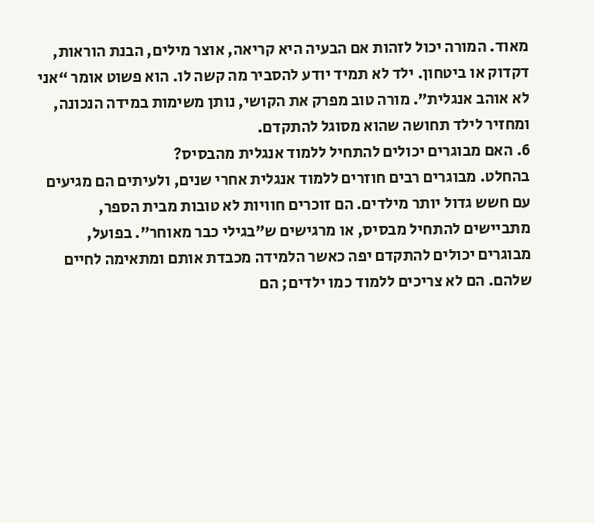מאוד. המורה יכול לזהות אם הבעיה היא קריאה, אוצר מילים, הבנת הוראות, דקדוק או ביטחון. ילד לא תמיד יודע להסביר מה קשה לו. הוא פשוט אומר “אני לא אוהב אנגלית”. מורה טוב מפרק את הקושי, נותן משימות במידה הנכונה, ומחזיר לילד תחושה שהוא מסוגל להתקדם.
6. האם מבוגרים יכולים להתחיל ללמוד אנגלית מהבסיס?
בהחלט. מבוגרים רבים חוזרים ללמוד אנגלית אחרי שנים, ולעיתים הם מגיעים עם חשש גדול יותר מילדים. הם זוכרים חוויות לא טובות מבית הספר, מתביישים להתחיל מבסיס, או מרגישים ש”בגילי כבר מאוחר”. בפועל, מבוגרים יכולים להתקדם יפה כאשר הלמידה מכבדת אותם ומתאימה לחיים שלהם. הם לא צריכים ללמוד כמו ילדים; הם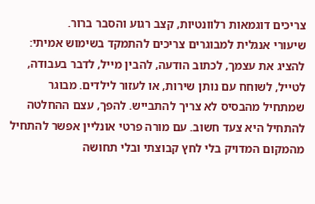צריכים דוגמאות רלוונטיות, קצב רגוע והסבר ברור.
שיעורי אנגלית למבוגרים צריכים להתמקד בשימוש אמיתי: להציג את עצמך, לכתוב הודעה, להבין מייל, לדבר בעבודה, לטייל, לשוחח עם נותן שירות, או לעזור לילדים. מבוגר שמתחיל מהבסיס לא צריך להתבייש. להפך, עצם ההחלטה להתחיל היא צעד חשוב. עם מורה פרטי אונליין אפשר להתחיל מהמקום המדויק בלי לחץ קבוצתי ובלי תחושה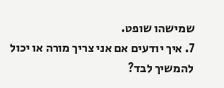שמישהו שופט.
7. איך יודעים אם אני צריך מורה או יכול להמשיך לבד?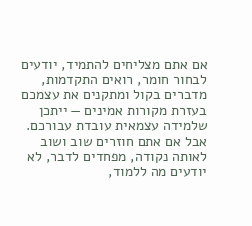אם אתם מצליחים להתמיד, יודעים לבחור חומר, רואים התקדמות, מדברים בקול ומתקנים את עצמכם בעזרת מקורות אמינים — ייתכן שלמידה עצמאית עובדת עבורכם. אבל אם אתם חוזרים שוב ושוב לאותה נקודה, מפחדים לדבר, לא יודעים מה ללמוד,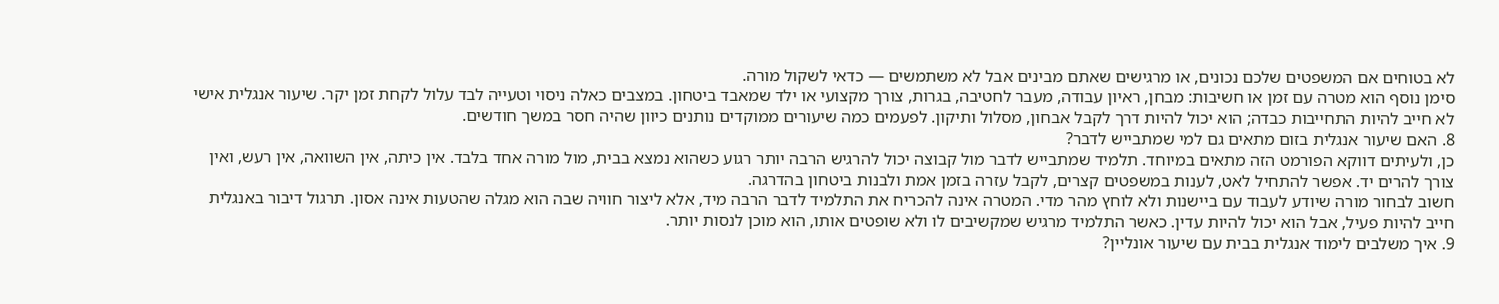לא בטוחים אם המשפטים שלכם נכונים, או מרגישים שאתם מבינים אבל לא משתמשים — כדאי לשקול מורה.
סימן נוסף הוא מטרה עם זמן או חשיבות: מבחן, ראיון עבודה, מעבר לחטיבה, בגרות, צורך מקצועי או ילד שמאבד ביטחון. במצבים כאלה ניסוי וטעייה לבד עלול לקחת זמן יקר. שיעור אנגלית אישי לא חייב להיות התחייבות כבדה; הוא יכול להיות דרך לקבל אבחון, מסלול ותיקון. לפעמים כמה שיעורים ממוקדים נותנים כיוון שהיה חסר במשך חודשים.
8. האם שיעור אנגלית בזום מתאים גם למי שמתבייש לדבר?
כן, ולעיתים דווקא הפורמט הזה מתאים במיוחד. תלמיד שמתבייש לדבר מול קבוצה יכול להרגיש הרבה יותר רגוע כשהוא נמצא בבית, מול מורה אחד בלבד. אין כיתה, אין השוואה, אין רעש, ואין צורך להרים יד. אפשר להתחיל לאט, לענות במשפטים קצרים, לקבל עזרה בזמן אמת ולבנות ביטחון בהדרגה.
חשוב לבחור מורה שיודע לעבוד עם ביישנות ולא לוחץ מהר מדי. המטרה אינה להכריח את התלמיד לדבר הרבה מיד, אלא ליצור חוויה שבה הוא מגלה שהטעות אינה אסון. תרגול דיבור באנגלית חייב להיות פעיל, אבל הוא יכול להיות עדין. כאשר התלמיד מרגיש שמקשיבים לו ולא שופטים אותו, הוא מוכן לנסות יותר.
9. איך משלבים לימוד אנגלית בבית עם שיעור אונליין?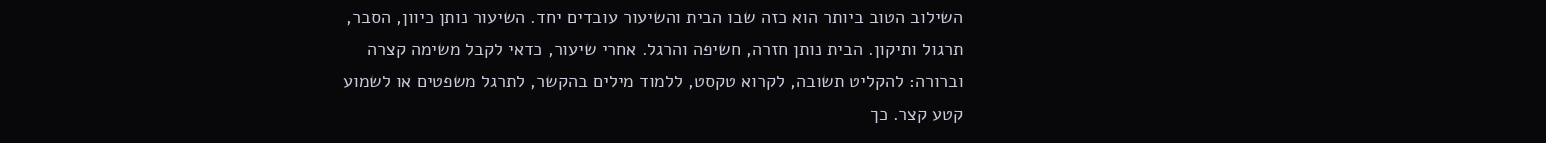השילוב הטוב ביותר הוא כזה שבו הבית והשיעור עובדים יחד. השיעור נותן כיוון, הסבר, תרגול ותיקון. הבית נותן חזרה, חשיפה והרגל. אחרי שיעור, כדאי לקבל משימה קצרה וברורה: להקליט תשובה, לקרוא טקסט, ללמוד מילים בהקשר, לתרגל משפטים או לשמוע קטע קצר. כך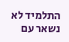התלמיד לא נשאר עם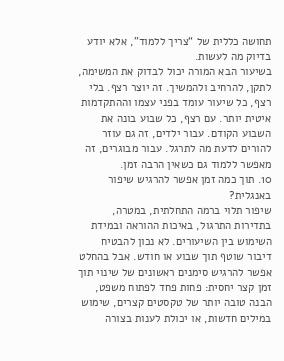תחושה כללית של “צריך ללמוד”, אלא יודע בדיוק מה לעשות.
בשיעור הבא המורה יכול לבדוק את המשימה, לתקן, להרחיב ולהמשיך. זה יוצר רצף. בלי רצף, כל שיעור עומד בפני עצמו וההתקדמות איטית יותר. עם רצף, כל שבוע בונה את השבוע הקודם. עבור ילדים, זה גם עוזר להורים לדעת מה לתרגל. עבור מבוגרים, זה מאפשר ללמוד גם כשאין הרבה זמן.
10. תוך כמה זמן אפשר להרגיש שיפור באנגלית?
שיפור תלוי ברמה התחלתית, במטרה, בתדירות התרגול, באיכות ההוראה ובמידת השימוש בין השיעורים. לא נכון להבטיח דיבור שוטף תוך שבוע או חודש. אבל בהחלט אפשר להרגיש סימנים ראשונים של שינוי תוך זמן קצר יחסית: פחות פחד לפתוח משפט, הבנה טובה יותר של טקסטים קצרים, שימוש במילים חדשות, או יכולת לענות בצורה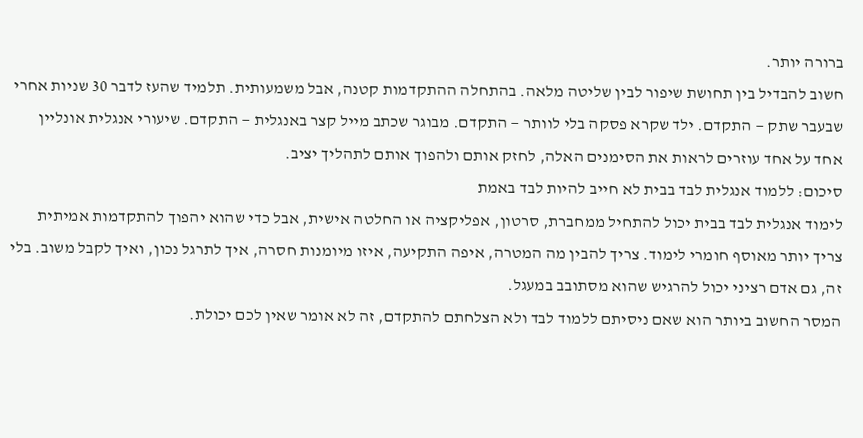ברורה יותר.
חשוב להבדיל בין תחושת שיפור לבין שליטה מלאה. בהתחלה ההתקדמות קטנה, אבל משמעותית. תלמיד שהעז לדבר 30 שניות אחרי שבעבר שתק — התקדם. ילד שקרא פסקה בלי לוותר — התקדם. מבוגר שכתב מייל קצר באנגלית — התקדם. שיעורי אנגלית אונליין אחד על אחד עוזרים לראות את הסימנים האלה, לחזק אותם ולהפוך אותם לתהליך יציב.
סיכום: ללמוד אנגלית לבד בבית לא חייב להיות לבד באמת
לימוד אנגלית לבד בבית יכול להתחיל ממחברת, סרטון, אפליקציה או החלטה אישית, אבל כדי שהוא יהפוך להתקדמות אמיתית צריך יותר מאוסף חומרי לימוד. צריך להבין מה המטרה, איפה התקיעה, איזו מיומנות חסרה, איך לתרגל נכון, ואיך לקבל משוב. בלי זה, גם אדם רציני יכול להרגיש שהוא מסתובב במעגל.
המסר החשוב ביותר הוא שאם ניסיתם ללמוד לבד ולא הצלחתם להתקדם, זה לא אומר שאין לכם יכולת.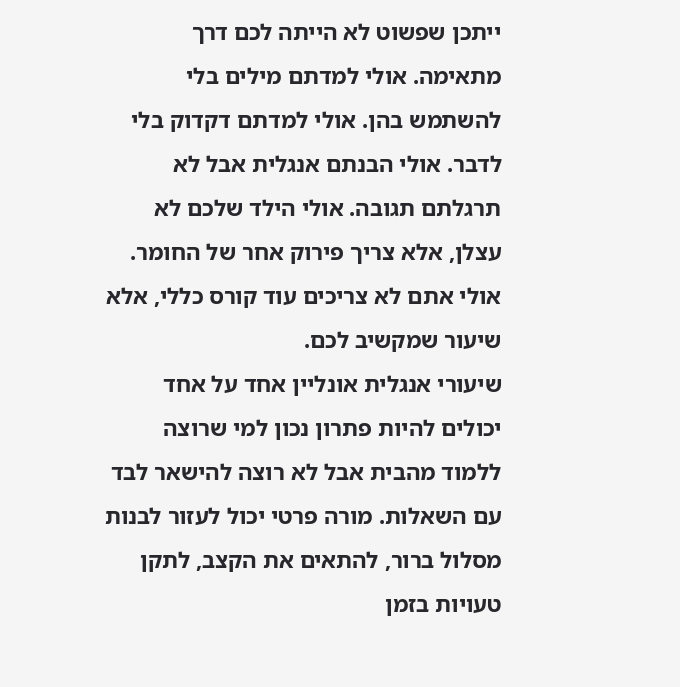ייתכן שפשוט לא הייתה לכם דרך מתאימה. אולי למדתם מילים בלי להשתמש בהן. אולי למדתם דקדוק בלי לדבר. אולי הבנתם אנגלית אבל לא תרגלתם תגובה. אולי הילד שלכם לא עצלן, אלא צריך פירוק אחר של החומר. אולי אתם לא צריכים עוד קורס כללי, אלא שיעור שמקשיב לכם.
שיעורי אנגלית אונליין אחד על אחד יכולים להיות פתרון נכון למי שרוצה ללמוד מהבית אבל לא רוצה להישאר לבד עם השאלות. מורה פרטי יכול לעזור לבנות מסלול ברור, להתאים את הקצב, לתקן טעויות בזמן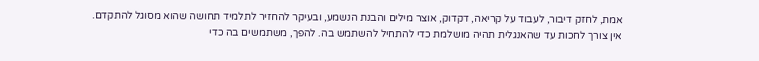אמת, לחזק דיבור, לעבוד על קריאה, דקדוק, אוצר מילים והבנת הנשמע, ובעיקר להחזיר לתלמיד תחושה שהוא מסוגל להתקדם.
אין צורך לחכות עד שהאנגלית תהיה מושלמת כדי להתחיל להשתמש בה. להפך, משתמשים בה כדי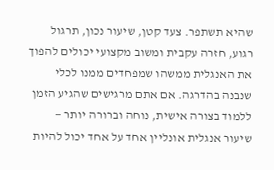שהיא תשתפר. צעד קטן, שיעור נכון, תרגול רגוע, חזרה עקבית ומשוב מקצועי יכולים להפוך את האנגלית ממשהו שמפחדים ממנו לכלי שנבנה בהדרגה. אם אתם מרגישים שהגיע הזמן ללמוד בצורה אישית, נוחה וברורה יותר — שיעור אנגלית אונליין אחד על אחד יכול להיות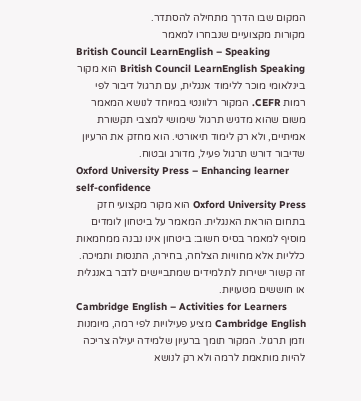המקום שבו הדרך מתחילה להסתדר.
מקורות מקצועיים שנבחרו למאמר
British Council LearnEnglish – Speaking
British Council LearnEnglish Speaking הוא מקור בינלאומי מוכר ללימוד אנגלית, עם תרגול דיבור לפי רמות CEFR. המקור רלוונטי במיוחד לנושא המאמר משום שהוא מדגיש תרגול שימושי למצבי תקשורת אמיתיים, ולא רק לימוד תיאורטי. הוא מחזק את הרעיון שדיבור דורש תרגול פעיל, מדורג ובטוח.
Oxford University Press – Enhancing learner self-confidence
Oxford University Press הוא מקור מקצועי חזק בתחום הוראת האנגלית. המאמר על ביטחון לומדים מוסיף למאמר בסיס חשוב: ביטחון אינו נבנה ממחמאות כלליות אלא מחוויות הצלחה, בחירה, התנסות ותמיכה. זה קשור ישירות לתלמידים שמתביישים לדבר באנגלית או חוששים מטעויות.
Cambridge English – Activities for Learners
Cambridge English מציע פעילויות לפי רמה, מיומנות וזמן תרגול. המקור תומך ברעיון שלמידה יעילה צריכה להיות מותאמת לרמה ולא רק לנושא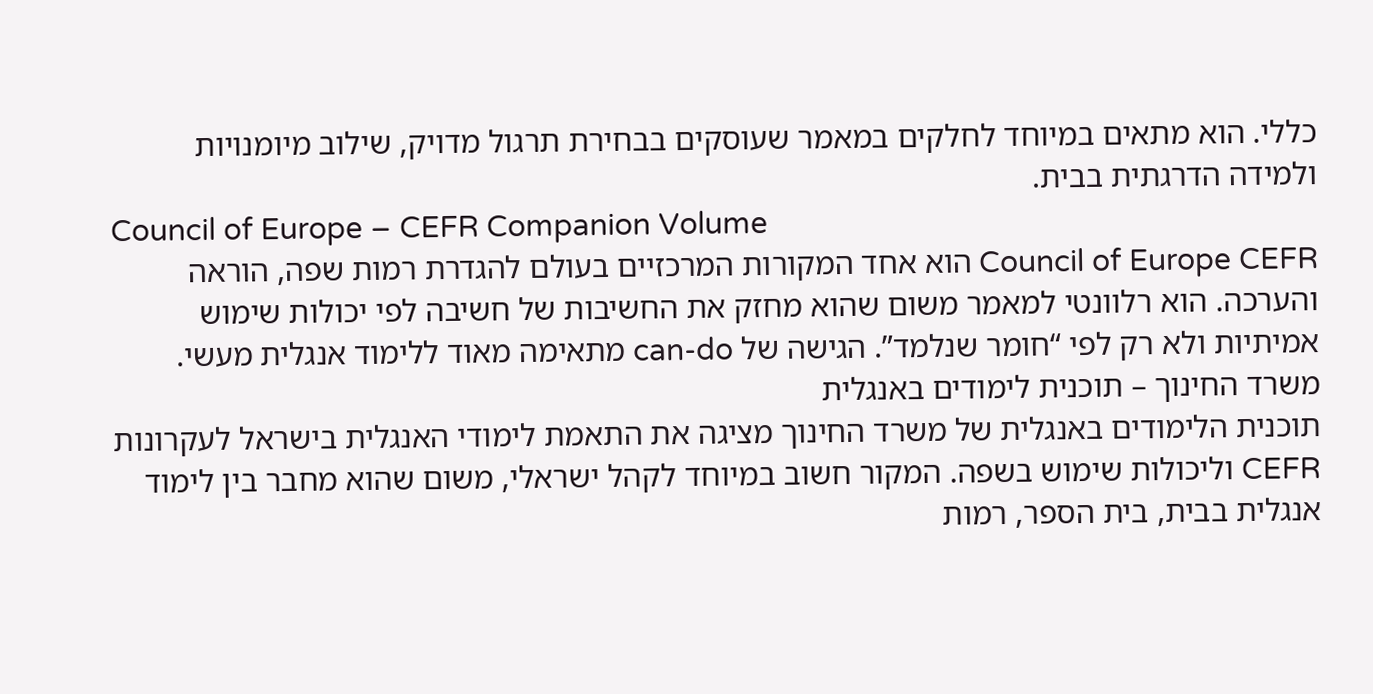כללי. הוא מתאים במיוחד לחלקים במאמר שעוסקים בבחירת תרגול מדויק, שילוב מיומנויות ולמידה הדרגתית בבית.
Council of Europe – CEFR Companion Volume
Council of Europe CEFR הוא אחד המקורות המרכזיים בעולם להגדרת רמות שפה, הוראה והערכה. הוא רלוונטי למאמר משום שהוא מחזק את החשיבות של חשיבה לפי יכולות שימוש אמיתיות ולא רק לפי “חומר שנלמד”. הגישה של can-do מתאימה מאוד ללימוד אנגלית מעשי.
משרד החינוך – תוכנית לימודים באנגלית
תוכנית הלימודים באנגלית של משרד החינוך מציגה את התאמת לימודי האנגלית בישראל לעקרונות CEFR וליכולות שימוש בשפה. המקור חשוב במיוחד לקהל ישראלי, משום שהוא מחבר בין לימוד אנגלית בבית, בית הספר, רמות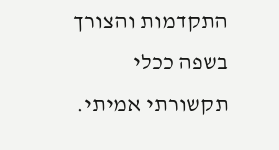התקדמות והצורך בשפה ככלי תקשורתי אמיתי.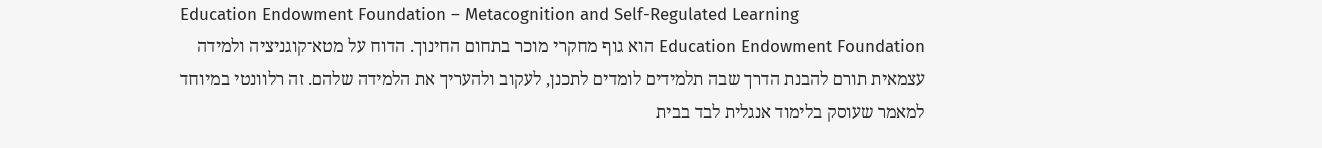Education Endowment Foundation – Metacognition and Self-Regulated Learning
Education Endowment Foundation הוא גוף מחקרי מוכר בתחום החינוך. הדוח על מטא־קוגניציה ולמידה עצמאית תורם להבנת הדרך שבה תלמידים לומדים לתכנן, לעקוב ולהעריך את הלמידה שלהם. זה רלוונטי במיוחד למאמר שעוסק בלימוד אנגלית לבד בבית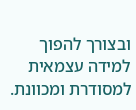ובצורך להפוך למידה עצמאית למסודרת ומכוונת.